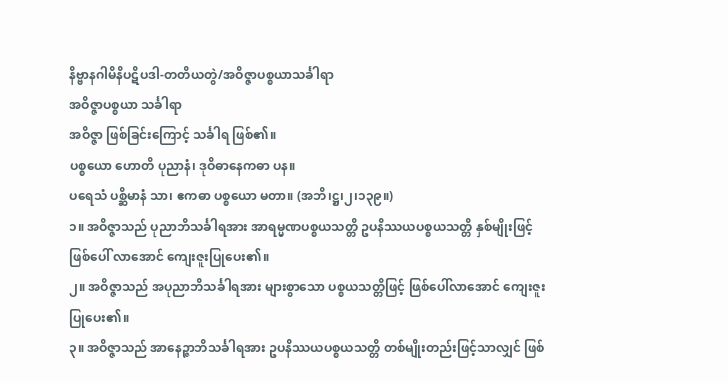နိဗ္ဗာနဂါမိနိပဋိပဒါ-တတိယတွဲ/အဝိဇ္ဇာပစ္စယာသင်္ခါရာ
အဝိဇ္ဇာပစ္စယာ သင်္ခါရာ
အဝိဇ္ဇာ ဖြစ်ခြင်းကြောင့် သင်္ခါရ ဖြစ်၏။
ပစ္စယော ဟောတိ ပုညာနံ၊ ဒုဝိဓာနေကဓာ ပန။
ပရေသံ ပစ္ဆိမာနံ သာ၊ ဧကဓာ ပစ္စယော မတာ။ (အဘိ၊ဋ္ဌ၊၂၊၁၃၉။)
၁။ အဝိဇ္ဇာသည် ပုညာဘိသင်္ခါရအား အာရမ္မဏပစ္စယသတ္တိ ဥပနိဿယပစ္စယသတ္တိ နှစ်မျိုးဖြင့် ဖြစ်ပေါ် လာအောင် ကျေးဇူးပြုပေး၏။
၂။ အဝိဇ္ဇာသည် အပုညာဘိသင်္ခါရအား များစွာသော ပစ္စယသတ္တိဖြင့် ဖြစ်ပေါ်လာအောင် ကျေးဇူးပြုပေး၏။
၃။ အဝိဇ္ဇာသည် အာနေဉ္ဇာဘိသင်္ခါရအား ဥပနိဿယပစ္စယသတ္တိ တစ်မျိုးတည်းဖြင့်သာလျှင် ဖြစ်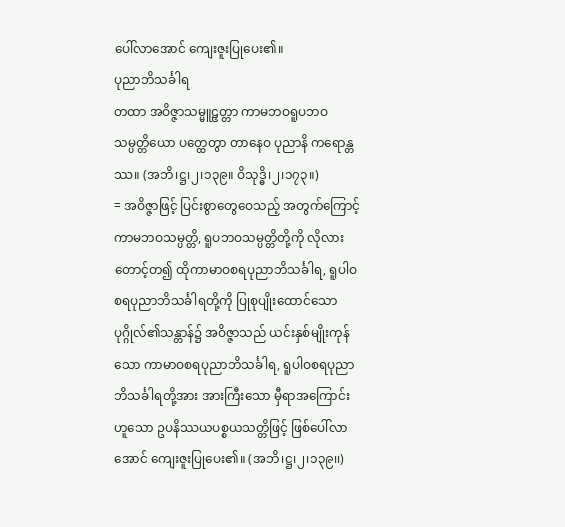ပေါ်လာအောင် ကျေးဇူးပြုပေး၏။
ပုညာဘိသင်္ခါရ
တထာ အဝိဇ္ဇာသမ္မူဠှတ္တာ ကာမဘဝရူပဘဝသမ္ပတ္တိယော ပတ္ထေတွာ တာနေဝ ပုညာနိ ကရောန္တဿ။ (အဘိ၊ဋ္ဌ၊၂၊၁၃၉။ ဝိသုဒ္ဓိ၊၂၊၁၇၃။)
= အဝိဇ္ဇာဖြင့် ပြင်းစွာတွေဝေသည့် အတွက်ကြောင့် ကာမဘဝသမ္ပတ္တိ, ရူပဘဝသမ္ပတ္တိတို့ကို လိုလား တောင့်တ၍ ထိုကာမာဝစရပုညာဘိသင်္ခါရ, ရူပါဝစရပုညာဘိသင်္ခါရတို့ကို ပြုစုပျိုးထောင်သော ပုဂ္ဂိုလ်၏သန္တာန်၌ အဝိဇ္ဇာသည် ယင်းနှစ်မျိုးကုန်သော ကာမာဝစရပုညာဘိသင်္ခါရ, ရူပါဝစရပုညာဘိသင်္ခါရတို့အား အားကြီးသော မှီရာအကြောင်းဟူသော ဥပနိဿယပစ္စယသတ္တိဖြင့် ဖြစ်ပေါ်လာအောင် ကျေးဇူးပြုပေး၏။ (အဘိ၊ဋ္ဌ၊၂၊၁၃၉၊၊)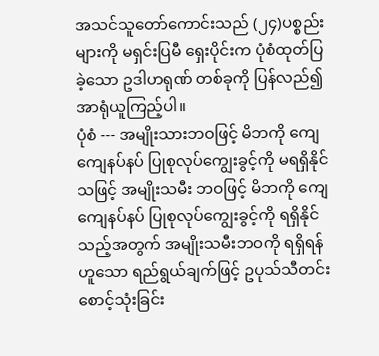အသင်သူတော်ကောင်းသည် (၂၄)ပစ္စည်းများကို မရှင်းပြမီ ရှေးပိုင်းက ပုံစံထုတ်ပြခဲ့သော ဥဒါဟရုဏ် တစ်ခုကို ပြန်လည်၍ အာရုံယူကြည့်ပါ။
ပုံစံ --- အမျိုးသားဘဝဖြင့် မိဘကို ကျေကျေနပ်နပ် ပြုစုလုပ်ကျွေးခွင့်ကို မရရှိနိုင်သဖြင့် အမျိုးသမီး ဘဝဖြင့် မိဘကို ကျေကျေနပ်နပ် ပြုစုလုပ်ကျွေးခွင့်ကို ရရှိနိုင်သည့်အတွက် အမျိုးသမီးဘဝကို ရရှိရန်ဟူသော ရည်ရွယ်ချက်ဖြင့် ဥပုသ်သီတင်း စောင့်သုံးခြင်း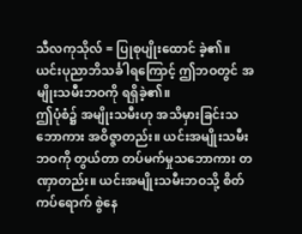သီလကုသိုလ် = ပြုစုပျိုးထောင် ခဲ့၏။ ယင်းပုညာဘိသင်္ခါရကြောင့် ဤဘဝတွင် အမျိုးသမီးဘဝကို ရရှိခဲ့၏။
ဤပုံစံ၌ အမျိုးသမီးဟု အသိမှားခြင်းသဘောကား အဝိဇ္ဇာတည်း။ ယင်းအမျိုးသမီးဘဝကို တွယ်တာ တပ်မက်မှုသဘောကား တဏှာတည်း။ ယင်းအမျိုးသမီးဘဝသို့ စိတ်ကပ်ရောက် စွဲနေ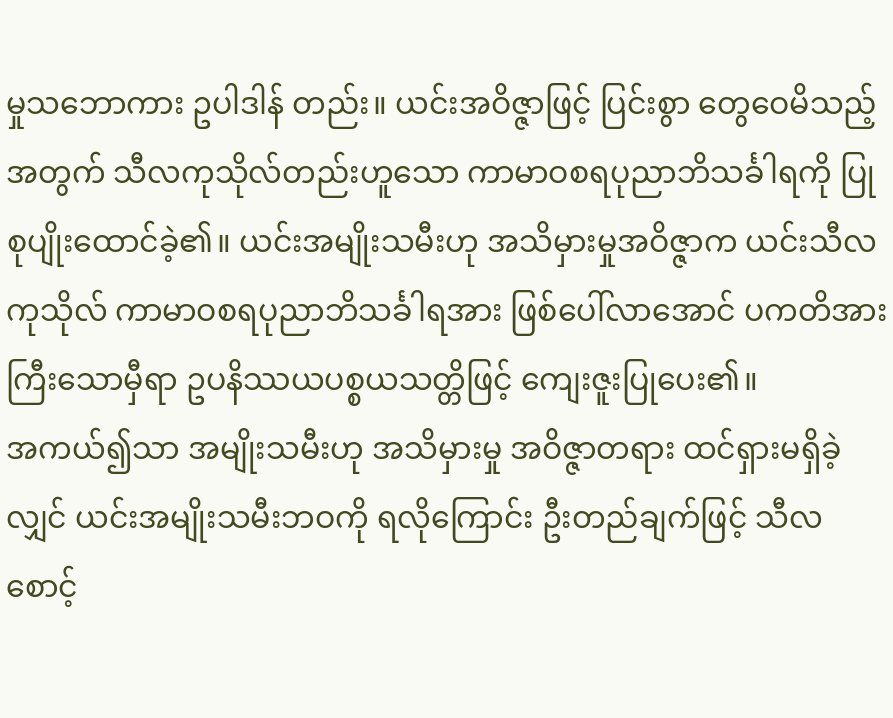မှုသဘောကား ဥပါဒါန် တည်း။ ယင်းအဝိဇ္ဇာဖြင့် ပြင်းစွာ တွေဝေမိသည့်အတွက် သီလကုသိုလ်တည်းဟူသော ကာမာဝစရပုညာဘိသင်္ခါရကို ပြုစုပျိုးထောင်ခဲ့၏။ ယင်းအမျိုးသမီးဟု အသိမှားမှုအဝိဇ္ဇာက ယင်းသီလကုသိုလ် ကာမာဝစရပုညာဘိသင်္ခါရအား ဖြစ်ပေါ်လာအောင် ပကတိအားကြီးသောမှီရာ ဥပနိဿယပစ္စယသတ္တိဖြင့် ကျေးဇူးပြုပေး၏။
အကယ်၍သာ အမျိုးသမီးဟု အသိမှားမှု အဝိဇ္ဇာတရား ထင်ရှားမရှိခဲ့လျှင် ယင်းအမျိုးသမီးဘဝကို ရလိုကြောင်း ဦးတည်ချက်ဖြင့် သီလစောင့်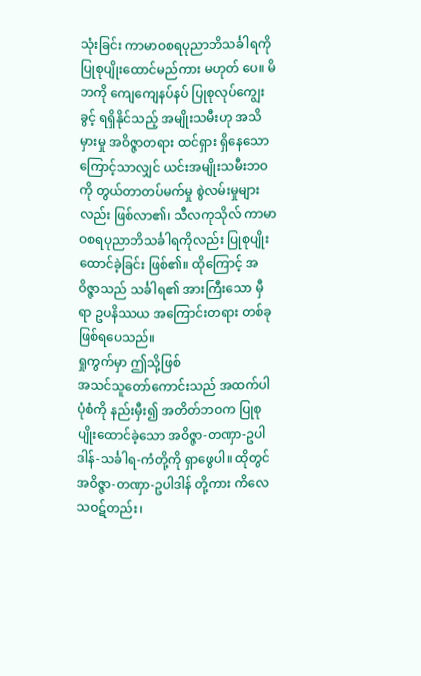သုံးခြင်း ကာမာဝစရပုညာဘိသင်္ခါရကို ပြုစုပျိုးထောင်မည်ကား မဟုတ် ပေ။ မိဘကို ကျေကျေနပ်နပ် ပြုစုလုပ်ကျွေးခွင့် ရရှိနိုင်သည့် အမျိုးသမီးဟု အသိမှားမှု အဝိဇ္ဇာတရား ထင်ရှား ရှိနေသောကြောင့်သာလျှင် ယင်းအမျိုးသမီးဘဝကို တွယ်တာတပ်မက်မှု စွဲလမ်းမှုများလည်း ဖြစ်လာ၏၊ သီလကုသိုလ် ကာမာဝစရပုညာဘိသင်္ခါရကိုလည်း ပြုစုပျိုးထောင်ခဲ့ခြင်း ဖြစ်၏။ ထိုကြောင့် အဝိဇ္ဇာသည် သင်္ခါရ၏ အားကြီးသော မှီရာ ဥပနိဿယ အကြောင်းတရား တစ်ခုဖြစ်ရပေသည်။
ရှုကွက်မှာ ဤသို့ဖြစ်
အသင်သူတော်ကောင်းသည် အထက်ပါပုံစံကို နည်းမှီး၍ အတိတ်ဘဝက ပြုစုပျိုးထောင်ခဲ့သော အဝိဇ္ဇာ-တဏှာ-ဥပါဒါန်-သင်္ခါရ-ကံတို့ကို ရှာဖွေပါ။ ထိုတွင် အဝိဇ္ဇာ-တဏှာ-ဥပါဒါန် တို့ကား ကိလေသဝဋ်တည်း၊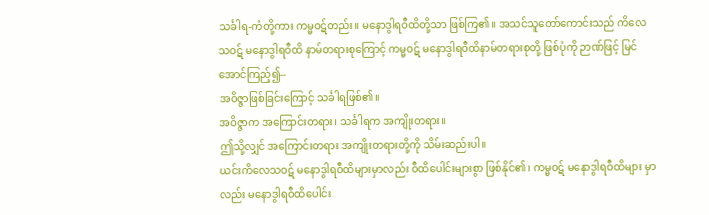သင်္ခါရ-ကံတို့ကား ကမ္မဝဋ်တည်း။ မနောဒွါရဝီထိတို့သာ ဖြစ်ကြ၏။ အသင်သူတော်ကောင်းသည် ကိလေသဝဋ် မနောဒွါရဝီထိ နာမ်တရားစုကြောင့် ကမ္မဝဋ် မနောဒွါရဝီထိနာမ်တရားစုတို့ ဖြစ်ပုံကို ဉာဏ်ဖြင့် မြင်အောင်ကြည့်၍--
အဝိဇ္ဇာဖြစ်ခြင်းကြောင့် သင်္ခါရဖြစ်၏။
အဝိဇ္ဇာက အကြောင်းတရား၊ သင်္ခါရက အကျိုးတရား။
ဤသို့လျှင် အကြောင်းတရား အကျိုးတရားတို့ကို သိမ်းဆည်းပါ။
ယင်းကိလေသဝဋ် မနောဒွါရဝီထိများမှာလည်း ဝီထိပေါင်းများစွာ ဖြစ်နိုင်၏၊ ကမ္မဝဋ် မနောဒွါရဝီထိများ မှာလည်း မနောဒွါရဝီထိပေါင်း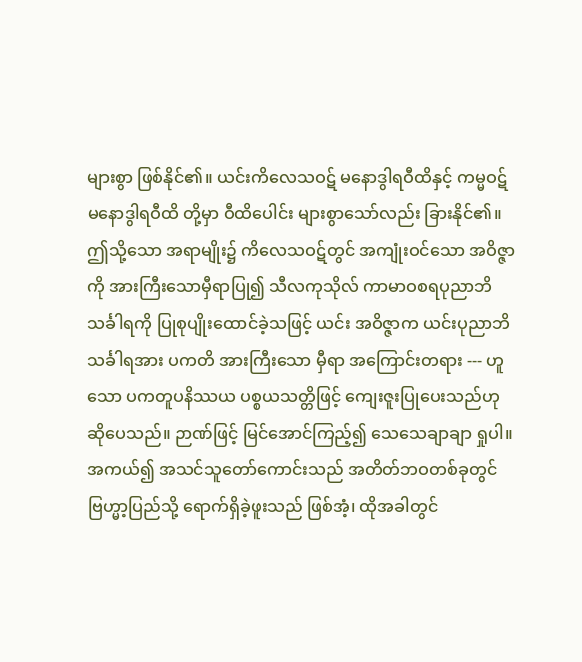များစွာ ဖြစ်နိုင်၏။ ယင်းကိလေသဝဋ် မနောဒွါရဝီထိနှင့် ကမ္မဝဋ် မနောဒွါရဝီထိ တို့မှာ ဝီထိပေါင်း များစွာသော်လည်း ခြားနိုင်၏။ ဤသို့သော အရာမျိုး၌ ကိလေသဝဋ်တွင် အကျုံးဝင်သော အဝိဇ္ဇာကို အားကြီးသောမှီရာပြု၍ သီလကုသိုလ် ကာမာဝစရပုညာဘိသင်္ခါရကို ပြုစုပျိုးထောင်ခဲ့သဖြင့် ယင်း အဝိဇ္ဇာက ယင်းပုညာဘိသင်္ခါရအား ပကတိ အားကြီးသော မှီရာ အကြောင်းတရား --- ဟူသော ပကတူပနိဿယ ပစ္စယသတ္တိဖြင့် ကျေးဇူးပြုပေးသည်ဟု ဆိုပေသည်။ ဉာဏ်ဖြင့် မြင်အောင်ကြည့်၍ သေသေချာချာ ရှုပါ။ အကယ်၍ အသင်သူတော်ကောင်းသည် အတိတ်ဘဝတစ်ခုတွင် ဗြဟ္မာ့ပြည်သို့ ရောက်ရှိခဲ့ဖူးသည် ဖြစ်အံ့၊ ထိုအခါတွင်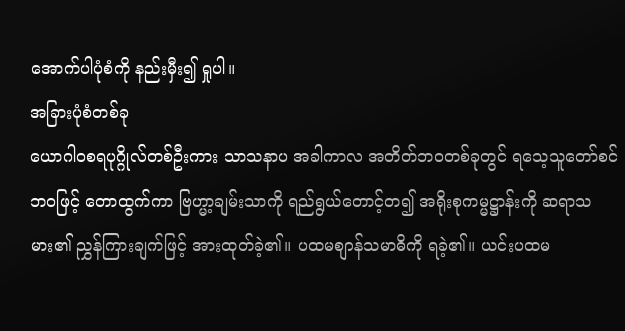အောက်ပါပုံစံကို နည်းမှီး၍ ရှုပါ။
အခြားပုံစံတစ်ခု
ယောဂါဝစရပုဂ္ဂိုလ်တစ်ဦးကား သာသနာပ အခါကာလ အတိတ်ဘဝတစ်ခုတွင် ရသေ့သူတော်စင် ဘဝဖြင့် တောထွက်ကာ ဗြဟ္မာ့ချမ်းသာကို ရည်ရွယ်တောင့်တ၍ အရိုးစုကမ္မဋ္ဌာန်းကို ဆရာသမား၏ ညွှန်ကြားချက်ဖြင့် အားထုတ်ခဲ့၏။ ပထမစျာန်သမာဓိကို ရခဲ့၏။ ယင်းပထမ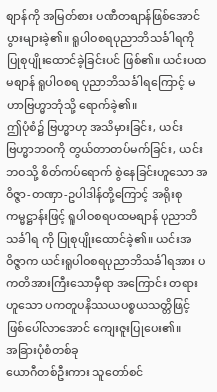စျာန်ကို အမြတ်စား ပဏီတစျာန်ဖြစ်အောင် ပွားများခဲ့၏။ ရူပါဝစရပုညာဘိသင်္ခါရကို ပြုစုပျိုးထောင်ခဲ့ခြင်းပင် ဖြစ်၏။ ယင်းပထမစျာန် ရူပါဝစရ ပုညာဘိသင်္ခါရကြောင့် မဟာဗြဟ္မာဘုံသို့ ရောက်ခဲ့၏။
ဤပုံစံ၌ ဗြဟ္မာဟု အသိမှားခြင်း, ယင်းဗြဟ္မာဘဝကို တွယ်တာတပ်မက်ခြင်း, ယင်းဘဝသို့ စိတ်ကပ်ရောက် စွဲနေခြင်းဟူသော အဝိဇ္ဇာ-တဏှာ-ဥပါဒါန်တို့ကြောင့် အရိုးစုကမ္မဋ္ဌာန်းဖြင့် ရူပါဝစရပထမစျာန် ပုညာဘိသင်္ခါရ ကို ပြုစုပျိုးထောင်ခဲ့၏။ ယင်းအဝိဇ္ဇာက ယင်းရူပါဝစရပုညာဘိသင်္ခါရအား ပကတိအားကြီးသောမှီရာ အကြောင်း တရားဟူသော ပကတူပနိဿယပစ္စယသတ္တိဖြင့် ဖြစ်ပေါ်လာအောင် ကျေးဇူးပြုပေး၏။
အခြားပုံစံတစ်ခု
ယောဂီတစ်ဦးကား သူတော်စင်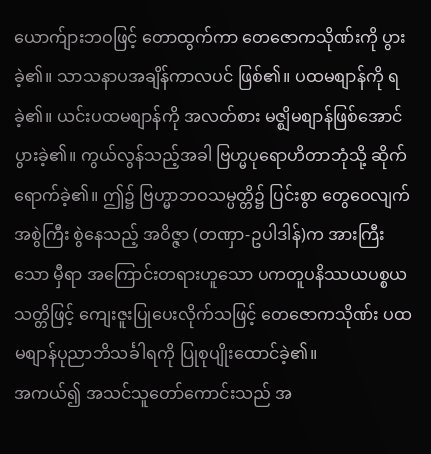ယောက်ျားဘဝဖြင့် တောထွက်ကာ တေဇောကသိုဏ်းကို ပွားခဲ့၏။ သာသနာပအချိန်ကာလပင် ဖြစ်၏။ ပထမစျာန်ကို ရခဲ့၏။ ယင်းပထမစျာန်ကို အလတ်စား မဇ္ဈိမစျာန်ဖြစ်အောင် ပွားခဲ့၏။ ကွယ်လွန်သည့်အခါ ဗြဟ္မပုရောဟိတာဘုံသို့ ဆိုက်ရောက်ခဲ့၏။ ဤ၌ ဗြဟ္မာဘဝသမ္ပတ္တိ၌ ပြင်းစွာ တွေဝေလျက် အစွဲကြီး စွဲနေသည့် အဝိဇ္ဇာ (တဏှာ-ဥပါဒါန်)က အားကြီးသော မှီရာ အကြောင်းတရားဟူသော ပကတူပနိဿယပစ္စယသတ္တိဖြင့် ကျေးဇူးပြုပေးလိုက်သဖြင့် တေဇောကသိုဏ်း ပထမစျာန်ပုညာဘိသင်္ခါရကို ပြုစုပျိုးထောင်ခဲ့၏။
အကယ်၍ အသင်သူတော်ကောင်းသည် အ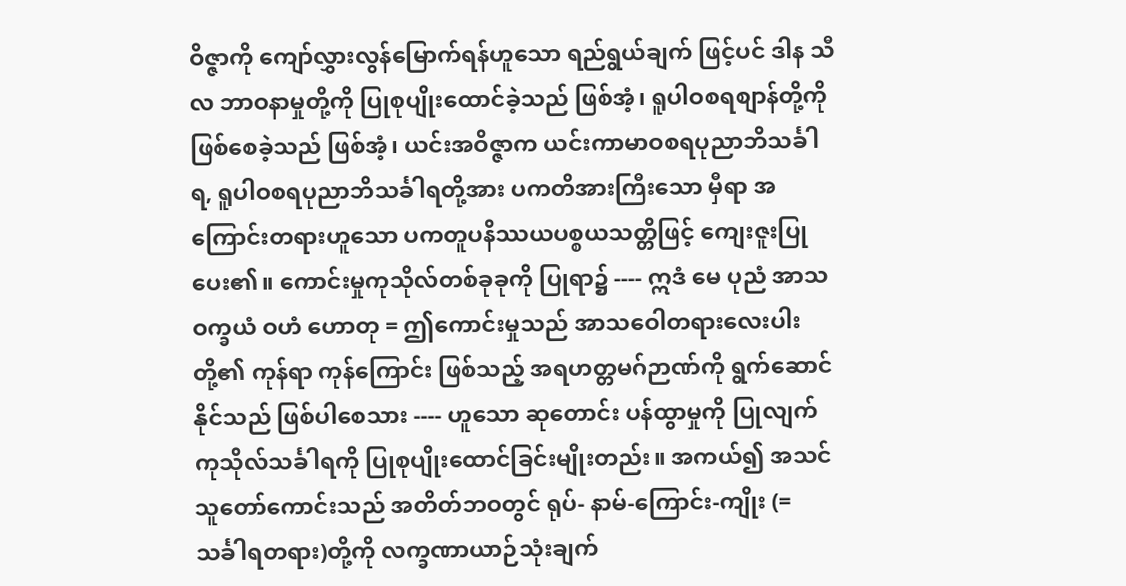ဝိဇ္ဇာကို ကျော်လွှားလွန်မြောက်ရန်ဟူသော ရည်ရွယ်ချက် ဖြင့်ပင် ဒါန သီလ ဘာဝနာမှုတို့ကို ပြုစုပျိုးထောင်ခဲ့သည် ဖြစ်အံ့၊ ရူပါဝစရစျာန်တို့ကို ဖြစ်စေခဲ့သည် ဖြစ်အံ့၊ ယင်းအဝိဇ္ဇာက ယင်းကာမာဝစရပုညာဘိသင်္ခါရ, ရူပါဝစရပုညာဘိသင်္ခါရတို့အား ပကတိအားကြီးသော မှီရာ အကြောင်းတရားဟူသော ပကတူပနိဿယပစ္စယသတ္တိဖြင့် ကျေးဇူးပြုပေး၏။ ကောင်းမှုကုသိုလ်တစ်ခုခုကို ပြုရာ၌ ---- ဣဒံ မေ ပုညံ အာသဝက္ခယံ ဝဟံ ဟောတု = ဤကောင်းမှုသည် အာသဝေါတရားလေးပါးတို့၏ ကုန်ရာ ကုန်ကြောင်း ဖြစ်သည့် အရဟတ္တမဂ်ဉာဏ်ကို ရွက်ဆောင်နိုင်သည် ဖြစ်ပါစေသား ---- ဟူသော ဆုတောင်း ပန်ထွာမှုကို ပြုလျက် ကုသိုလ်သင်္ခါရကို ပြုစုပျိုးထောင်ခြင်းမျိုးတည်း။ အကယ်၍ အသင်သူတော်ကောင်းသည် အတိတ်ဘဝတွင် ရုပ်- နာမ်-ကြောင်း-ကျိုး (= သင်္ခါရတရား)တို့ကို လက္ခဏာယာဉ်သုံးချက်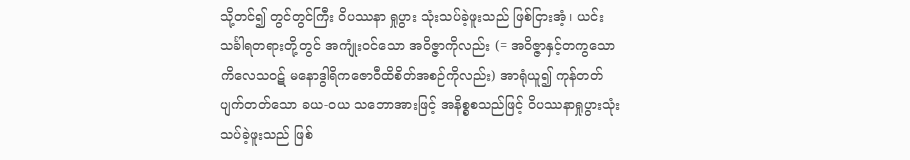သို့တင်၍ တွင်တွင်ကြီး ဝိပဿနာ ရှုပွား သုံးသပ်ခဲ့ဖူးသည် ဖြစ်ငြားအံ့၊ ယင်းသင်္ခါရတရားတို့တွင် အကျုံးဝင်သော အဝိဇ္ဇာကိုလည်း (= အဝိဇ္ဇာနှင့်တကွသော ကိလေသဝဋ် မနောဒွါရိကဇောဝီထိစိတ်အစဉ်ကိုလည်း) အာရုံယူ၍ ကုန်တတ် ပျက်တတ်သော ခယ-ဝယ သဘောအားဖြင့် အနိစ္စစသည်ဖြင့် ဝိပဿနာရှုပွားသုံးသပ်ခဲ့ဖူးသည် ဖြစ်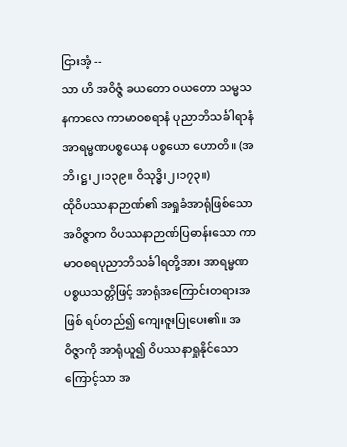ငြားအံ့ --
သာ ဟိ အဝိဇ္ဇံ ခယတော ဝယတော သမ္မသနကာလေ ကာမာဝစရာနံ ပုညာဘိသင်္ခါရာနံ အာရမ္မဏပစ္စယေန ပစ္စယော ဟောတိ။ (အဘိ၊ဋ္ဌ၊၂၊၁၃၉။ ဝိသုဒ္ဓိ၊၂၊၁၇၃။)
ထိုဝိပဿနာဉာဏ်၏ အရှုခံအာရုံဖြစ်သော အဝိဇ္ဇာက ဝိပဿနာဉာဏ်ပြဓာန်းသော ကာမာဝစရပုညာဘိသင်္ခါရတို့အား အာရမ္မဏပစ္စယသတ္တိဖြင့် အာရုံအကြောင်းတရားအဖြစ် ရပ်တည်၍ ကျေးဇူးပြုပေး၏။ အဝိဇ္ဇာကို အာရုံယူ၍ ဝိပဿနာရှုနိုင်သောကြောင့်သာ အ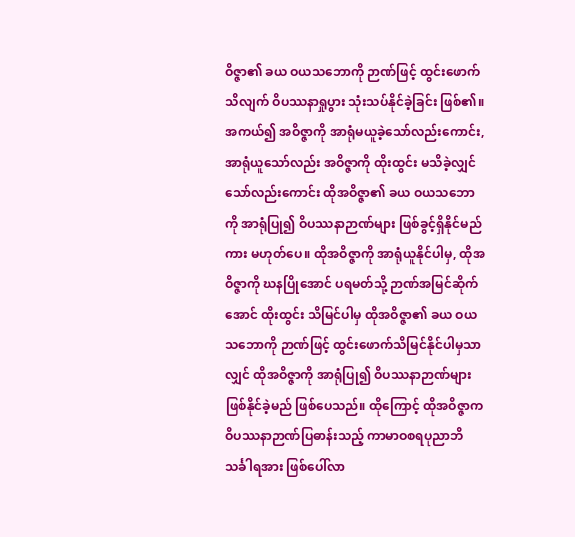ဝိဇ္ဇာ၏ ခယ ဝယသဘောကို ဉာဏ်ဖြင့် ထွင်းဖောက်သိလျက် ဝိပဿနာရှုပွား သုံးသပ်နိုင်ခဲ့ခြင်း ဖြစ်၏။ အကယ်၍ အဝိဇ္ဇာကို အာရုံမယူခဲ့သော်လည်းကောင်း, အာရုံယူသော်လည်း အဝိဇ္ဇာကို ထိုးထွင်း မသိခဲ့လျှင်သော်လည်းကောင်း ထိုအဝိဇ္ဇာ၏ ခယ ဝယသဘောကို အာရုံပြု၍ ဝိပဿနာဉာဏ်များ ဖြစ်ခွင့်ရှိနိုင်မည်ကား မဟုတ်ပေ။ ထိုအဝိဇ္ဇာကို အာရုံယူနိုင်ပါမှ, ထိုအဝိဇ္ဇာကို ဃနပြိုအောင် ပရမတ်သို့ ဉာဏ်အမြင်ဆိုက်အောင် ထိုးထွင်း သိမြင်ပါမှ ထိုအဝိဇ္ဇာ၏ ခယ ဝယသဘောကို ဉာဏ်ဖြင့် ထွင်းဖောက်သိမြင်နိုင်ပါမှသာလျှင် ထိုအဝိဇ္ဇာကို အာရုံပြု၍ ဝိပဿနာဉာဏ်များ ဖြစ်နိုင်ခဲ့မည် ဖြစ်ပေသည်။ ထိုကြောင့် ထိုအဝိဇ္ဇာက ဝိပဿနာဉာဏ်ပြဓာန်းသည့် ကာမာဝစရပုညာဘိသင်္ခါရအား ဖြစ်ပေါ်လာ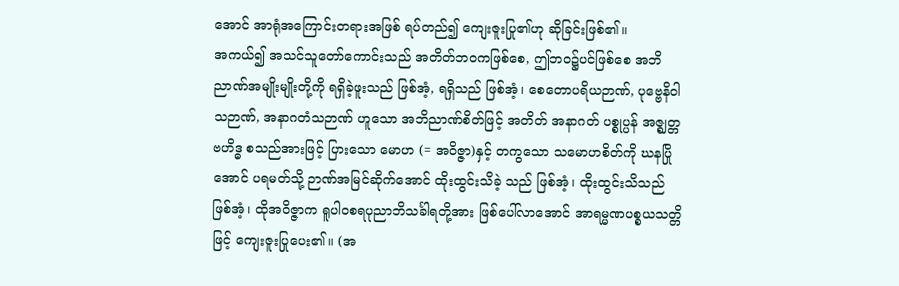အောင် အာရုံအကြောင်းတရားအဖြစ် ရပ်တည်၍ ကျေးဇူးပြု၏ဟု ဆိုခြင်းဖြစ်၏။
အကယ်၍ အသင်သူတော်ကောင်းသည် အတိတ်ဘဝကဖြစ်စေ, ဤဘဝ၌ပင်ဖြစ်စေ အဘိညာဏ်အမျိုးမျိုးတို့ကို ရရှိခဲ့ဖူးသည် ဖြစ်အံ့, ရရှိသည် ဖြစ်အံ့၊ စေတောပရိယဉာဏ်, ပုဗ္ဗေနိဝါသဉာဏ်, အနာဂတံသဉာဏ် ဟူသော အဘိညာဏ်စိတ်ဖြင့် အတိတ် အနာဂတ် ပစ္စုပ္ပန် အဇ္ဈတ္တ ဗဟိဒ္ဓ စသည်အားဖြင့် ပြားသော မောဟ (= အဝိဇ္ဇာ)နှင့် တကွသော သမောဟစိတ်ကို ဃနပြိုအောင် ပရမတ်သို့ ဉာဏ်အမြင်ဆိုက်အောင် ထိုးထွင်းသိခဲ့ သည် ဖြစ်အံ့၊ ထိုးထွင်းသိသည် ဖြစ်အံ့၊ ထိုအဝိဇ္ဇာက ရူပါဝစရပုညာဘိသင်္ခါရတို့အား ဖြစ်ပေါ်လာအောင် အာရမ္မဏပစ္စယသတ္တိဖြင့် ကျေးဇူးပြုပေး၏။ (အ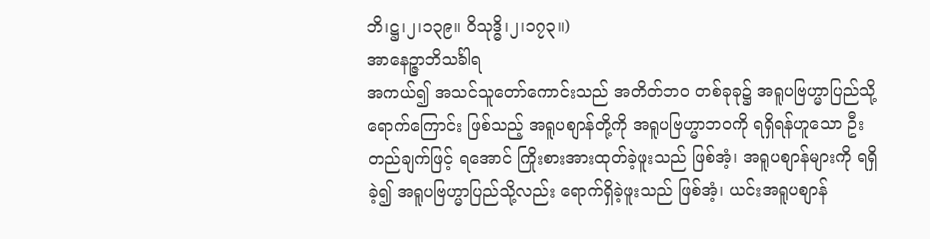ဘိ၊ဋ္ဌ၊၂၊၁၃၉။ ဝိသုဒ္ဓိ၊၂၊၁၇၃။)
အာနေဉ္ဇာဘိသင်္ခါရ
အကယ်၍ အသင်သူတော်ကောင်းသည် အတိတ်ဘဝ တစ်ခုခု၌ အရူပဗြဟ္မာပြည်သို့ ရောက်ကြောင်း ဖြစ်သည့် အရူပစျာန်တို့ကို အရူပဗြဟ္မာဘဝကို ရရှိရန်ဟူသော ဦးတည်ချက်ဖြင့် ရအောင် ကြိုးစားအားထုတ်ခဲ့ဖူးသည် ဖြစ်အံ့၊ အရူပစျာန်များကို ရရှိခဲ့၍ အရူပဗြဟ္မာပြည်သို့လည်း ရောက်ရှိခဲ့ဖူးသည် ဖြစ်အံ့၊ ယင်းအရူပစျာန်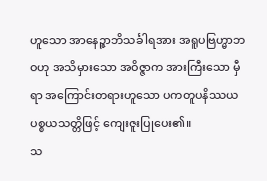ဟူသော အာနေဉ္ဇာဘိသင်္ခါရအား အရူပဗြဟ္မာဘဝဟု အသိမှားသော အဝိဇ္ဇာက အားကြီးသော မှီရာ အကြောင်းတရားဟူသော ပကတူပနိဿယပစ္စယသတ္တိဖြင့် ကျေးဇူးပြုပေး၏။
သ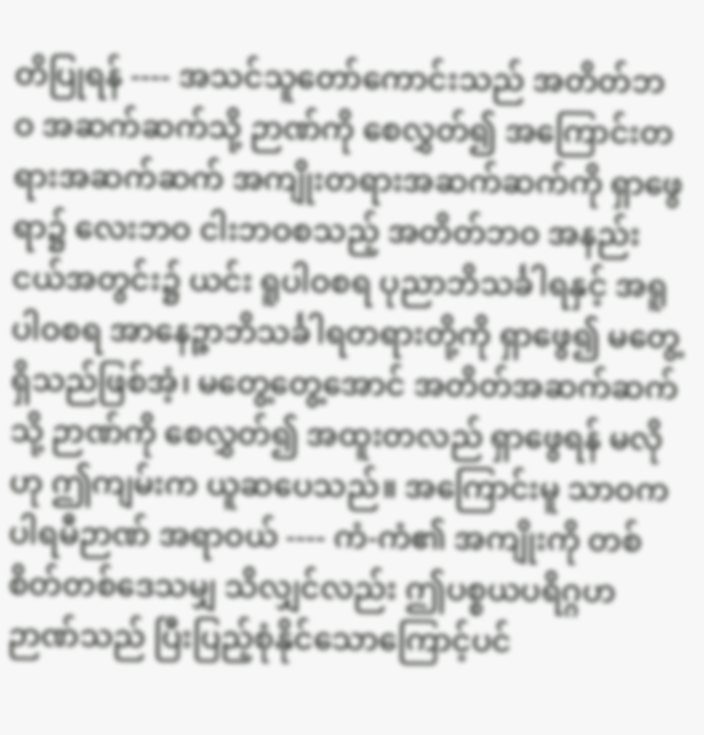တိပြုရန် ---- အသင်သူတော်ကောင်းသည် အတိတ်ဘဝ အဆက်ဆက်သို့ ဉာဏ်ကို စေလွှတ်၍ အကြောင်းတရားအဆက်ဆက် အကျိုးတရားအဆက်ဆက်ကို ရှာဖွေရာ၌ လေးဘဝ ငါးဘဝစသည့် အတိတ်ဘဝ အနည်းငယ်အတွင်း၌ ယင်း ရူပါဝစရ ပုညာဘိသင်္ခါရနှင့် အရူပါဝစရ အာနေဉ္ဇာဘိသင်္ခါရတရားတို့ကို ရှာဖွေ၍ မတွေ့ရှိသည်ဖြစ်အံ့၊ မတွေ့တွေ့အောင် အတိတ်အဆက်ဆက်သို့ ဉာဏ်ကို စေလွှတ်၍ အထူးတလည် ရှာဖွေရန် မလိုဟု ဤကျမ်းက ယူဆပေသည်။ အကြောင်းမူ သာဝကပါရမီဉာဏ် အရာဝယ် ---- ကံ-ကံ၏ အကျိုးကို တစ်စိတ်တစ်ဒေသမျှ သိလျှင်လည်း ဤပစ္စယပရိဂ္ဂဟဉာဏ်သည် ပြီးပြည့်စုံနိုင်သောကြောင့်ပင်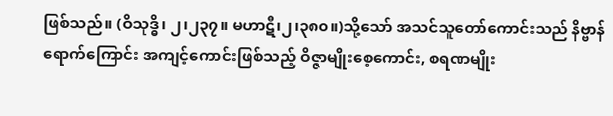ဖြစ်သည်။ (ဝိသုဒ္ဓိ၊ ၂၊၂၃၇။ မဟာဋီ၊၂၊၃၈၀။)သို့သော် အသင်သူတော်ကောင်းသည် နိဗ္ဗာန်ရောက်ကြောင်း အကျင့်ကောင်းဖြစ်သည့် ဝိဇ္ဇာမျိုးစေ့ကောင်း, စရဏမျိုး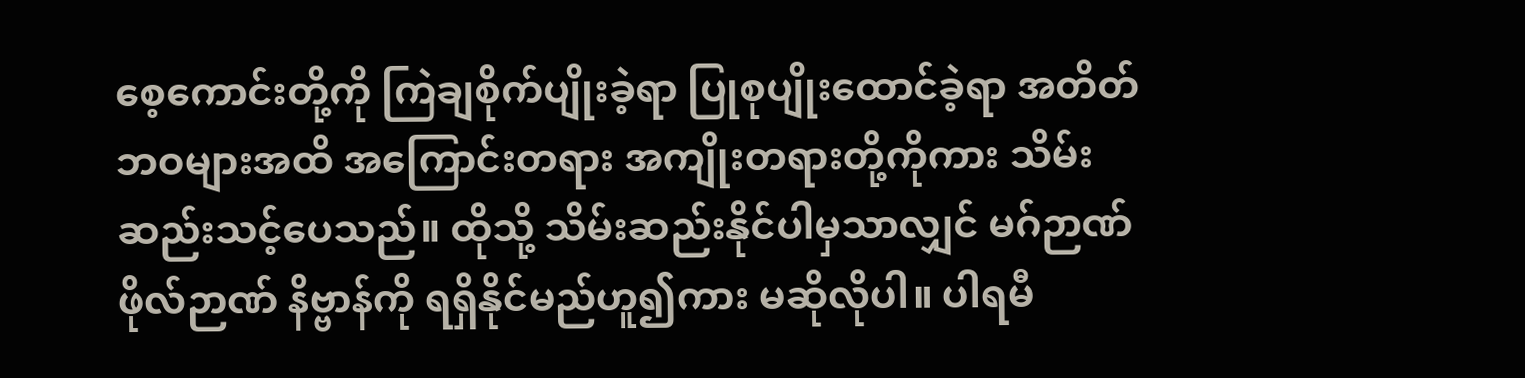စေ့ကောင်းတို့ကို ကြဲချစိုက်ပျိုးခဲ့ရာ ပြုစုပျိုးထောင်ခဲ့ရာ အတိတ်ဘဝများအထိ အကြောင်းတရား အကျိုးတရားတို့ကိုကား သိမ်းဆည်းသင့်ပေသည်။ ထိုသို့ သိမ်းဆည်းနိုင်ပါမှသာလျှင် မဂ်ဉာဏ် ဖိုလ်ဉာဏ် နိဗ္ဗာန်ကို ရရှိနိုင်မည်ဟူ၍ကား မဆိုလိုပါ။ ပါရမီ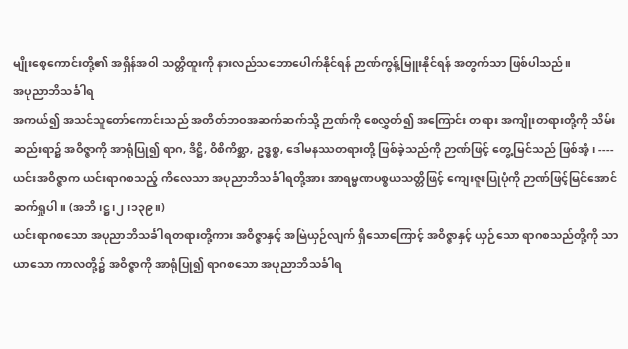မျိုးစေ့ကောင်းတို့၏ အရှိန်အဝါ သတ္တိထူးကို နားလည်သဘောပေါက်နိုင်ရန် ဉာဏ်ကွန့်မြူးနိုင်ရန် အတွက်သာ ဖြစ်ပါသည်။
အပုညာဘိသင်္ခါရ
အကယ်၍ အသင်သူတော်ကောင်းသည် အတိတ်ဘဝအဆက်ဆက်သို့ ဉာဏ်ကို စေလွှတ်၍ အကြောင်း တရား အကျိုးတရားတို့ကို သိမ်းဆည်းရာ၌ အဝိဇ္ဇာကို အာရုံပြု၍ ရာဂ, ဒိဋ္ဌိ, ဝိစိကိစ္ဆာ, ဥဒ္ဓစ္စ, ဒေါမနဿတရားတို့ ဖြစ်ခဲ့သည်ကို ဉာဏ်ဖြင့် တွေ့မြင်သည် ဖြစ်အံ့၊ ---- ယင်းအဝိဇ္ဇာက ယင်းရာဂစသည့် ကိလေသာ အပုညာဘိသင်္ခါရတို့အား အာရမ္မဏပစ္စယသတ္တိဖြင့် ကျေးဇူးပြုပုံကို ဉာဏ်ဖြင့်မြင်အောင် ဆက်ရှုပါ။ (အဘိ၊ဋ္ဌ၊၂၊၁၃၉။)
ယင်းရာဂစသော အပုညာဘိသင်္ခါရတရားတို့ကား အဝိဇ္ဇာနှင့် အမြဲယှဉ်လျက် ရှိသောကြောင့် အဝိဇ္ဇာနှင့် ယှဉ်သော ရာဂစသည်တို့ကို သာယာသော ကာလတို့၌ အဝိဇ္ဇာကို အာရုံပြု၍ ရာဂစသော အပုညာဘိသင်္ခါရ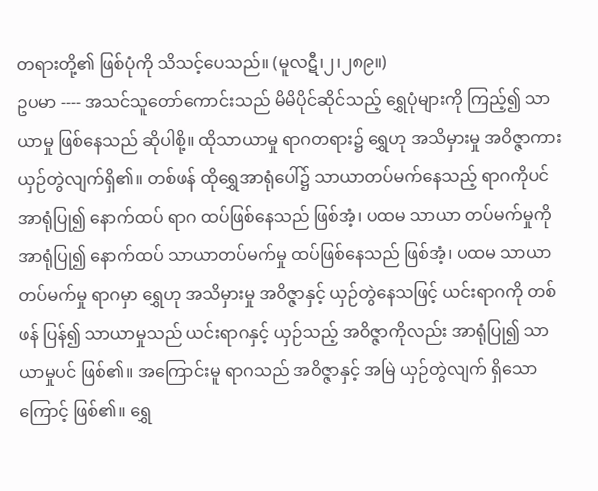တရားတို့၏ ဖြစ်ပုံကို သိသင့်ပေသည်။ (မူလဋီ၊၂၊၂၈၉။)
ဥပမာ ---- အသင်သူတော်ကောင်းသည် မိမိပိုင်ဆိုင်သည့် ရွှေပုံများကို ကြည့်၍ သာယာမှု ဖြစ်နေသည် ဆိုပါစို့။ ထိုသာယာမှု ရာဂတရား၌ ရွှေဟု အသိမှားမှု အဝိဇ္ဇာကား ယှဉ်တွဲလျက်ရှိ၏။ တစ်ဖန် ထိုရွှေအာရုံပေါ်၌ သာယာတပ်မက်နေသည့် ရာဂကိုပင် အာရုံပြု၍ နောက်ထပ် ရာဂ ထပ်ဖြစ်နေသည် ဖြစ်အံ့၊ ပထမ သာယာ တပ်မက်မှုကို အာရုံပြု၍ နောက်ထပ် သာယာတပ်မက်မှု ထပ်ဖြစ်နေသည် ဖြစ်အံ့၊ ပထမ သာယာတပ်မက်မှု ရာဂမှာ ရွှေဟု အသိမှားမှု အဝိဇ္ဇာနှင့် ယှဉ်တွဲနေသဖြင့် ယင်းရာဂကို တစ်ဖန် ပြန်၍ သာယာမှုသည် ယင်းရာဂနှင့် ယှဉ်သည့် အဝိဇ္ဇာကိုလည်း အာရုံပြု၍ သာယာမှုပင် ဖြစ်၏။ အကြောင်းမူ ရာဂသည် အဝိဇ္ဇာနှင့် အမြဲ ယှဉ်တွဲလျက် ရှိသောကြောင့် ဖြစ်၏။ ရွှေ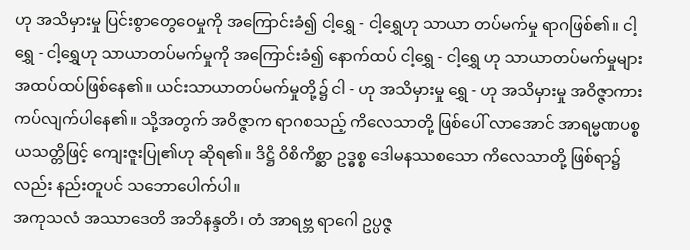ဟု အသိမှားမှု ပြင်းစွာတွေဝေမှုကို အကြောင်းခံ၍ ငါ့ရွှေ - ငါ့ရွှေဟု သာယာ တပ်မက်မှု ရာဂဖြစ်၏။ ငါ့ရွှေ - ငါ့ရွှေဟု သာယာတပ်မက်မှုကို အကြောင်းခံ၍ နောက်ထပ် ငါ့ရွှေ - ငါ့ရွှေ ဟု သာယာတပ်မက်မှုများ အထပ်ထပ်ဖြစ်နေ၏။ ယင်းသာယာတပ်မက်မှုတို့၌ ငါ - ဟု အသိမှားမှု ရွှေ - ဟု အသိမှားမှု အဝိဇ္ဇာကား ကပ်လျက်ပါနေ၏။ သို့အတွက် အဝိဇ္ဇာက ရာဂစသည့် ကိလေသာတို့ ဖြစ်ပေါ် လာအောင် အာရမ္မဏပစ္စယသတ္တိဖြင့် ကျေးဇူးပြု၏ဟု ဆိုရ၏။ ဒိဋ္ဌိ ဝိစိကိစ္ဆာ ဥဒ္ဓစ္စ ဒေါမနဿစသော ကိလေသာတို့ ဖြစ်ရာ၌လည်း နည်းတူပင် သဘောပေါက်ပါ။
အကုသလံ အဿာဒေတိ အဘိနန္ဒတိ၊ တံ အာရဗ္ဘ ရာဂေါ ဥပ္ပဇ္ဇ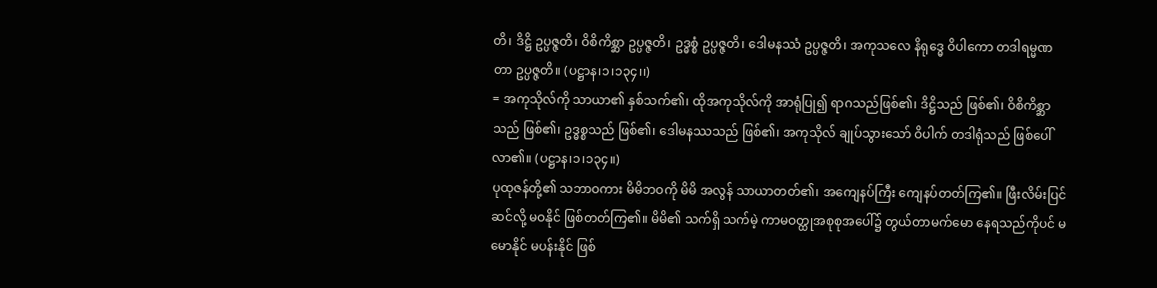တိ၊ ဒိဋ္ဌိ ဥပ္ပဇ္ဇတိ၊ ဝိစိကိစ္ဆာ ဥပ္ပဇ္ဇတိ၊ ဥဒ္ဓစ္စံ ဥပ္ပဇ္ဇတိ၊ ဒေါမနဿံ ဥပ္ပဇ္ဇတိ၊ အကုသလေ နိရုဒ္ဓေ ဝိပါကော တဒါရမ္မဏတာ ဥပ္ပဇ္ဇတိ။ (ပဋ္ဌာန၊၁၊၁၃၄၊၊)
= အကုသိုလ်ကို သာယာ၏ နှစ်သက်၏၊ ထိုအကုသိုလ်ကို အာရုံပြု၍ ရာဂသည်ဖြစ်၏၊ ဒိဋ္ဌိသည် ဖြစ်၏၊ ဝိစိကိစ္ဆာသည် ဖြစ်၏၊ ဥဒ္ဓစ္စသည် ဖြစ်၏၊ ဒေါမနဿသည် ဖြစ်၏၊ အကုသိုလ် ချုပ်သွားသော် ဝိပါက် တဒါရုံသည် ဖြစ်ပေါ်လာ၏။ (ပဋ္ဌာန၊၁၊၁၃၄။)
ပုထုဇန်တို့၏ သဘာဝကား မိမိဘဝကို မိမိ အလွန် သာယာတတ်၏၊ အကျေနပ်ကြီး ကျေနပ်တတ်ကြ၏။ ဖြီးလိမ်းပြင်ဆင်လို့ မဝနိုင် ဖြစ်တတ်ကြ၏။ မိမိ၏ သက်ရှိ သက်မဲ့ ကာမဝတ္ထုအစုစုအပေါ်၌ တွယ်တာမက်မော နေရသည်ကိုပင် မမောနိုင် မပန်းနိုင် ဖြစ်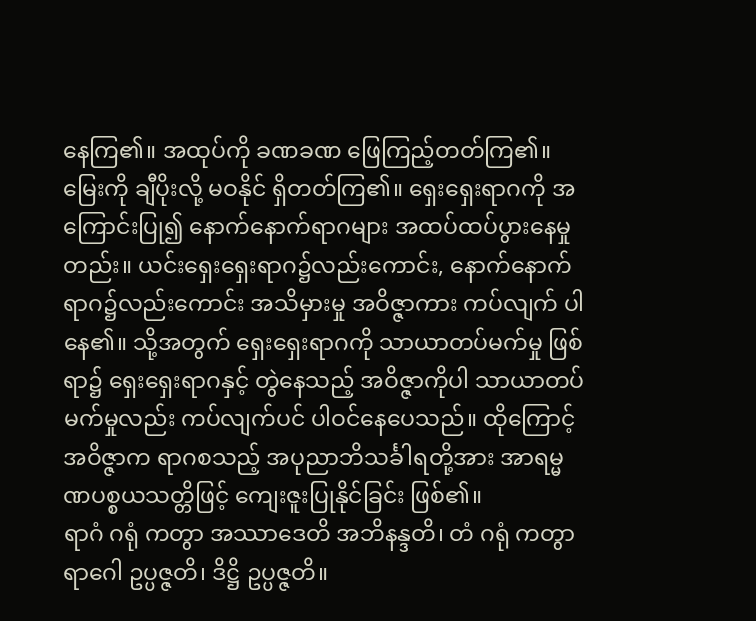နေကြ၏။ အထုပ်ကို ခဏခဏ ဖြေကြည့်တတ်ကြ၏။ မြေးကို ချီပိုးလို့ မဝနိုင် ရှိတတ်ကြ၏။ ရှေးရှေးရာဂကို အကြောင်းပြု၍ နောက်နောက်ရာဂများ အထပ်ထပ်ပွားနေမှုတည်း။ ယင်းရှေးရှေးရာဂ၌လည်းကောင်း, နောက်နောက်ရာဂ၌လည်းကောင်း အသိမှားမှု အဝိဇ္ဇာကား ကပ်လျက် ပါနေ၏။ သို့အတွက် ရှေးရှေးရာဂကို သာယာတပ်မက်မှု ဖြစ်ရာ၌ ရှေးရှေးရာဂနှင့် တွဲနေသည့် အဝိဇ္ဇာကိုပါ သာယာတပ်မက်မှုလည်း ကပ်လျက်ပင် ပါဝင်နေပေသည်။ ထိုကြောင့် အဝိဇ္ဇာက ရာဂစသည့် အပုညာဘိသင်္ခါရတို့အား အာရမ္မဏပစ္စယသတ္တိဖြင့် ကျေးဇူးပြုနိုင်ခြင်း ဖြစ်၏။
ရာဂံ ဂရုံ ကတွာ အဿာဒေတိ အဘိနန္ဒတိ၊ တံ ဂရုံ ကတွာ ရာဂေါ ဥပ္ပဇ္ဇတိ၊ ဒိဋ္ဌိ ဥပ္ပဇ္ဇတိ။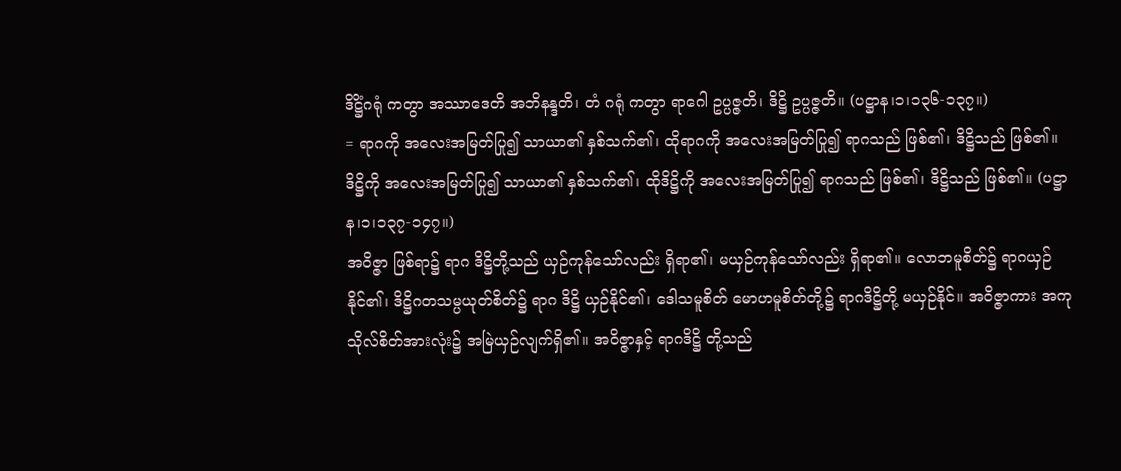ဒိဋ္ဌိံဂရုံ ကတွာ အဿာဒေတိ အဘိနန္ဒတိ၊ တံ ဂရုံ ကတွာ ရာဂေါ ဥပ္ပဇ္ဇတိ၊ ဒိဋ္ဌိ ဥပ္ပဇ္ဇတိ။ (ပဋ္ဌာန၊၁၊၁၃၆-၁၃၇။)
= ရာဂကို အလေးအမြတ်ပြု၍ သာယာ၏ နှစ်သက်၏၊ ထိုရာဂကို အလေးအမြတ်ပြု၍ ရာဂသည် ဖြစ်၏၊ ဒိဋ္ဌိသည် ဖြစ်၏။ ဒိဋ္ဌိကို အလေးအမြတ်ပြု၍ သာယာ၏ နှစ်သက်၏၊ ထိုဒိဋ္ဌိကို အလေးအမြတ်ပြု၍ ရာဂသည် ဖြစ်၏၊ ဒိဋ္ဌိသည် ဖြစ်၏။ (ပဋ္ဌာန၊၁၊၁၃၇-၁၄၇။)
အဝိဇ္ဇာ ဖြစ်ရာ၌ ရာဂ ဒိဋ္ဌိတို့သည် ယှဉ်ကုန်သော်လည်း ရှိရာ၏၊ မယှဉ်ကုန်သော်လည်း ရှိရာ၏။ လောဘမူစိတ်၌ ရာဂယှဉ်နိုင်၏၊ ဒိဋ္ဌိဂတသမ္ပယုတ်စိတ်၌ ရာဂ ဒိဋ္ဌိ ယှဉ်နိုင်၏၊ ဒေါသမူစိတ် မောဟမူစိတ်တို့၌ ရာဂဒိဋ္ဌိတို့ မယှဉ်နိုင်။ အဝိဇ္ဇာကား အကုသိုလ်စိတ်အားလုံး၌ အမြဲယှဉ်လျက်ရှိ၏။ အဝိဇ္ဇာနှင့် ရာဂဒိဋ္ဌိ တို့သည်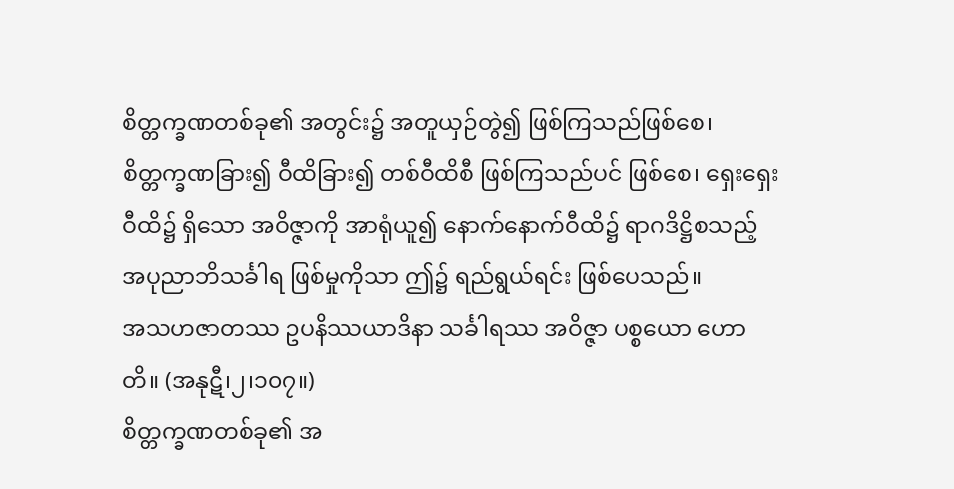စိတ္တက္ခဏတစ်ခု၏ အတွင်း၌ အတူယှဉ်တွဲ၍ ဖြစ်ကြသည်ဖြစ်စေ၊ စိတ္တက္ခဏခြား၍ ဝီထိခြား၍ တစ်ဝီထိစီ ဖြစ်ကြသည်ပင် ဖြစ်စေ၊ ရှေးရှေးဝီထိ၌ ရှိသော အဝိဇ္ဇာကို အာရုံယူ၍ နောက်နောက်ဝီထိ၌ ရာဂဒိဋ္ဌိစသည့် အပုညာဘိသင်္ခါရ ဖြစ်မှုကိုသာ ဤ၌ ရည်ရွယ်ရင်း ဖြစ်ပေသည်။
အသဟဇာတဿ ဥပနိဿယာဒိနာ သင်္ခါရဿ အဝိဇ္ဇာ ပစ္စယော ဟောတိ။ (အနုဋီ၊၂၊၁၀၇။)
စိတ္တက္ခဏတစ်ခု၏ အ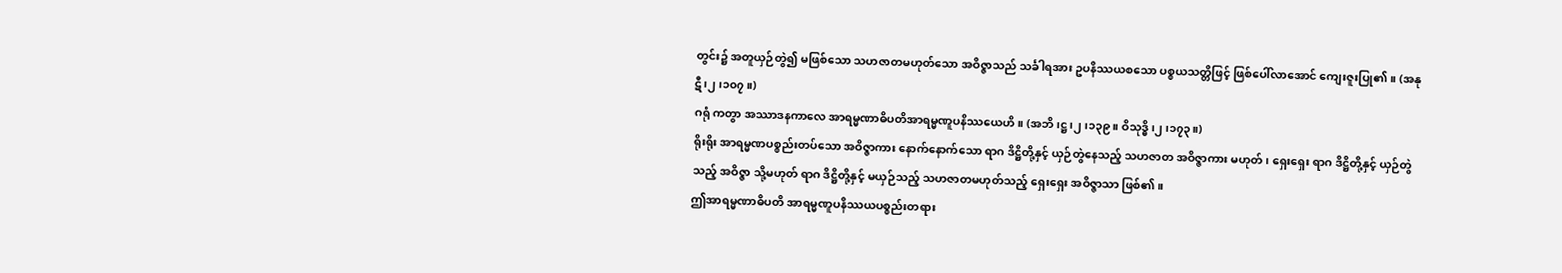တွင်း၌ အတူယှဉ်တွဲ၍ မဖြစ်သော သဟဇာတမဟုတ်သော အဝိဇ္ဇာသည် သင်္ခါရအား ဥပနိဿယစသော ပစ္စယသတ္တိဖြင့် ဖြစ်ပေါ်လာအောင် ကျေးဇူးပြု၏။ (အနုဋီ၊၂၊၁၀၇။)
ဂရုံ ကတွာ အဿာဒနကာလေ အာရမ္မဏာဓိပတိအာရမ္မဏူပနိဿယေဟိ။ (အဘိ၊ဋ္ဌ၊၂၊၁၃၉။ ဝိသုဒ္ဓိ၊၂၊၁၇၃။)
ရိုးရိုး အာရမ္မဏပစ္စည်းတပ်သော အဝိဇ္ဇာကား နောက်နောက်သော ရာဂ ဒိဋ္ဌိတို့နှင့် ယှဉ်တွဲနေသည့် သဟဇာတ အဝိဇ္ဇာကား မဟုတ်၊ ရှေးရှေး ရာဂ ဒိဋ္ဌိတို့နှင့် ယှဉ်တွဲသည့် အဝိဇ္ဇာ သို့မဟုတ် ရာဂ ဒိဋ္ဌိတို့နှင့် မယှဉ်သည့် သဟဇာတမဟုတ်သည့် ရှေးရှေး အဝိဇ္ဇာသာ ဖြစ်၏။
ဤအာရမ္မဏာဓိပတိ အာရမ္မဏူပနိဿယပစ္စည်းတရား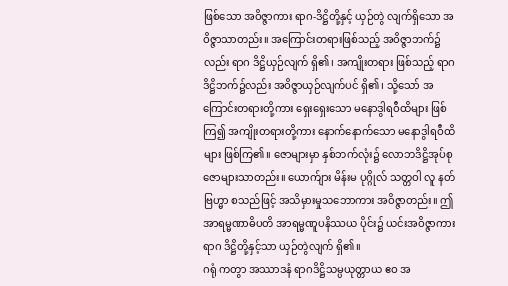ဖြစ်သော အဝိဇ္ဇာကား ရာဂ-ဒိဋ္ဌိတို့နှင့် ယှဉ်တွဲ လျက်ရှိသော အဝိဇ္ဇာသာတည်း။ အကြောင်းတရားဖြစ်သည့် အဝိဇ္ဇာဘက်၌လည်း ရာဂ ဒိဋ္ဌိယှဉ်လျက် ရှိ၏၊ အကျိုးတရား ဖြစ်သည့် ရာဂ ဒိဋ္ဌိဘက်၌လည်း အဝိဇ္ဇာယှဉ်လျက်ပင် ရှိ၏၊ သို့သော် အကြောင်းတရားတို့ကား ရှေးရှေးသော မနောဒွါရဝီထိများ ဖြစ်ကြ၍ အကျိုးတရားတို့ကား နောက်နောက်သော မနောဒွါရဝီထိများ ဖြစ်ကြ၏။ ဇောများမှာ နှစ်ဘက်လုံး၌ လောဘဒိဋ္ဌိအုပ်စု ဇောများသာတည်း။ ယောက်ျား မိန်းမ ပုဂ္ဂိုလ် သတ္တဝါ လူ နတ် ဗြဟ္မာ စသည်ဖြင့် အသိမှားမှုသဘောကား အဝိဇ္ဇာတည်း။ ဤအာရမ္မဏာဓိပတိ အာရမ္မဏူပနိဿယ ပိုင်း၌ ယင်းအဝိဇ္ဇာကား ရာဂ ဒိဋ္ဌိတို့နှင့်သာ ယှဉ်တွဲလျက် ရှိ၏။
ဂရုံ ကတွာ အဿာဒနံ ရာဂဒိဋ္ဌိသမ္ပယုတ္တာယ ဧဝ အ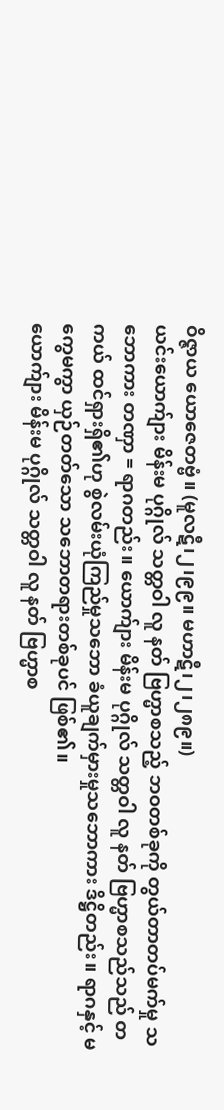ဝိဇ္ဇာယ ယောဇေတဗ္ဗံ။ (မူလဋီ၊၂၊၉၉။ မဟာဋီ၊၂၊၂၈၉။)
ယင်းယောက်ျား မိန်းမ ပုဂ္ဂိုလ် သတ္တဝါ လူ နတ် ဗြဟ္မာစသည့် ဘဝတစ်ခုကို တွယ်တာတပ်မက်မှု သဘောကား တဏှာ = ရာဂတည်း။ ယောက်ျား မိန်းမ ပုဂ္ဂိုလ် သတ္တဝါ လူ နတ် ဗြဟ္မာစသည်သည် တကယ် ထင်ရှားရှိ၏ဟု စွဲလမ်းယုံကြည်မှုသဘော ခံယူချက်မှားမှုသဘောကား ဒိဋ္ဌိတည်း။ ရာဂနှင့် မကွေမကွာ ယှဉ်တတ်သော သဘောတရားတစ်ခုပင် ဖြစ်၏။
ယောက်ျား မိန်းမ ပုဂ္ဂိုလ် သတ္တဝါ လူ နတ် ဗြဟ္မာစ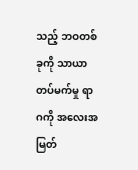သည့် ဘဝတစ်ခုကို သာယာတပ်မက်မှု ရာဂကို အလေးအမြတ်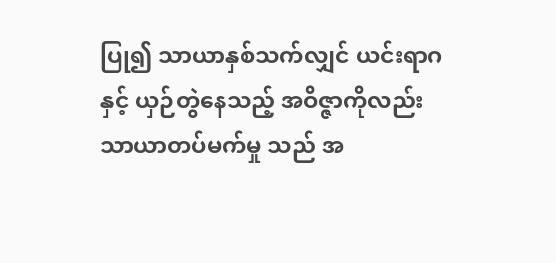ပြု၍ သာယာနှစ်သက်လျှင် ယင်းရာဂနှင့် ယှဉ်တွဲနေသည့် အဝိဇ္ဇာကိုလည်း သာယာတပ်မက်မှု သည် အ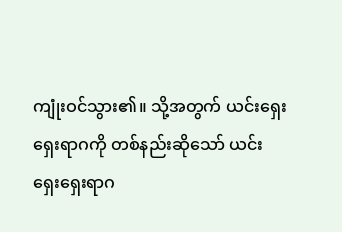ကျုံးဝင်သွား၏။ သို့အတွက် ယင်းရှေးရှေးရာဂကို တစ်နည်းဆိုသော် ယင်းရှေးရှေးရာဂ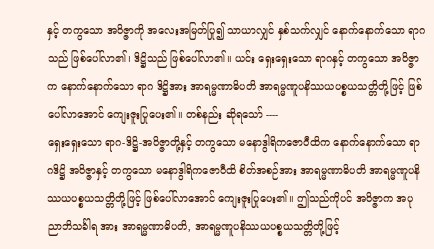နှင့် တကွသော အဝိဇ္ဇာကို အလေးအမြတ်ပြု၍ သာယာလျှင် နှစ်သက်လျှင် နောက်နောက်သော ရာဂသည် ဖြစ်ပေါ်လာ၏၊ ဒိဋ္ဌိသည် ဖြစ်ပေါ်လာ၏။ ယင်း ရှေးရှေးသော ရာဂနှင့် တကွသော အဝိဇ္ဇာက နောက်နောက်သော ရာဂ ဒိဋ္ဌိအား အာရမ္မဏာဓိပတိ အာရမ္မဏူပနိဿယပစ္စယသတ္တိတို့ဖြင့် ဖြစ်ပေါ်လာအောင် ကျေးဇူးပြုပေး၏။ တစ်နည်း ဆိုရသော် ----
ရှေးရှေးသော ရာဂ-ဒိဋ္ဌိ-အဝိဇ္ဇာတို့နှင့် တကွသော မနောဒွါရိကဇောဝီထိက နောက်နောက်သော ရာဂဒိဋ္ဌိ အဝိဇ္ဇာနှင့် တကွသော မနောဒွါရိကဇောဝီထိ စိတ်အစဉ်အား အာရမ္မဏာဓိပတိ အာရမ္မဏူပနိဿယပစ္စယသတ္တိတို့ဖြင့် ဖြစ်ပေါ်လာအောင် ကျေးဇူးပြုပေး၏။ ဤသည်ကိုပင် အဝိဇ္ဇာက အပုညာဘိသင်္ခါရ အား အာရမ္မဏာဓိပတိ, အာရမ္မဏူပနိဿယပစ္စယသတ္တိတို့ဖြင့်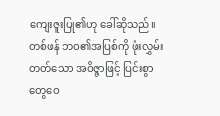ကျေးဇူးပြု၏ဟု ခေါ်ဆိုသည်။
တစ်ဖန် ဘဝ၏အပြစ်ကို ဖုံးလွှမ်းတတ်သော အဝိဇ္ဇာဖြင့် ပြင်းစွာတွေဝေ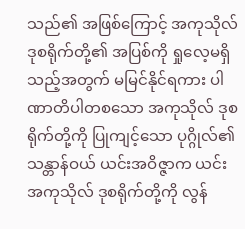သည်၏ အဖြစ်ကြောင့် အကုသိုလ် ဒုစရိုက်တို့၏ အပြစ်ကို ရှုလေ့မရှိသည့်အတွက် မမြင်နိုင်ရကား ပါဏာတိပါတစသော အကုသိုလ် ဒုစရိုက်တို့ကို ပြုကျင့်သော ပုဂ္ဂိုလ်၏သန္တာန်ဝယ် ယင်းအဝိဇ္ဇာက ယင်းအကုသိုလ် ဒုစရိုက်တို့ကို လွန်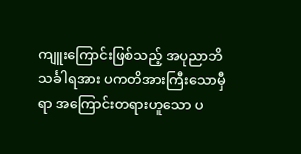ကျူးကြောင်းဖြစ်သည့် အပုညာဘိသင်္ခါရအား ပကတိအားကြီးသောမှီရာ အကြောင်းတရားဟူသော ပ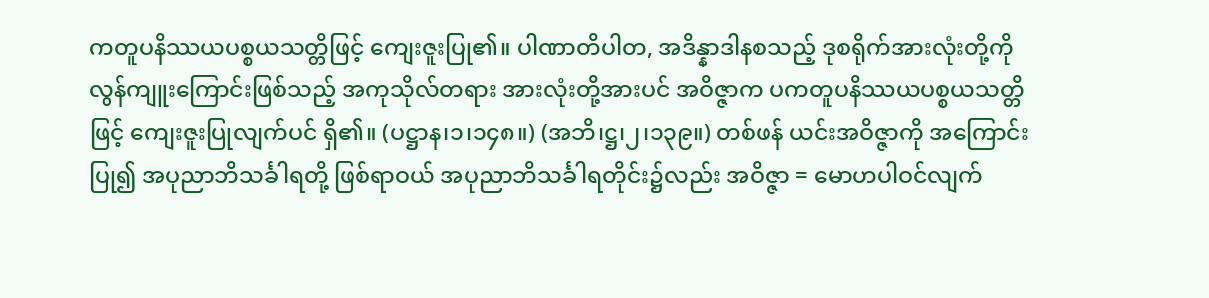ကတူပနိဿယပစ္စယသတ္တိဖြင့် ကျေးဇူးပြု၏။ ပါဏာတိပါတ, အဒိန္နာဒါနစသည့် ဒုစရိုက်အားလုံးတို့ကို လွန်ကျူးကြောင်းဖြစ်သည့် အကုသိုလ်တရား အားလုံးတို့အားပင် အဝိဇ္ဇာက ပကတူပနိဿယပစ္စယသတ္တိဖြင့် ကျေးဇူးပြုလျက်ပင် ရှိ၏။ (ပဋ္ဌာန၊၁၊၁၄၈။) (အဘိ၊ဋ္ဌ၊၂၊၁၃၉။) တစ်ဖန် ယင်းအဝိဇ္ဇာကို အကြောင်းပြု၍ အပုညာဘိသင်္ခါရတို့ ဖြစ်ရာဝယ် အပုညာဘိသင်္ခါရတိုင်း၌လည်း အဝိဇ္ဇာ = မောဟပါဝင်လျက်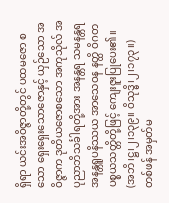ရှိရာ ယင်းအဝိဇ္ဇာတို့တွင် ပထမဇော စသော ရှေးရှေးသောဇောနှင့် ယှဉ်သော အဝိဇ္ဇာက ဒုတိယဇောစသော အကုသိုလ် အပုညာဘိသင်္ခါရတို့အား အနန္တရ သမနန္တရ အနန္တရူပနိဿယ အာသေဝန နတ္ထိ ဝိဂတပစ္စယသတ္တိတို့ဖြင့် ကျေးဇူးပြုပေး၏။ (အဘိ၊ဋ္ဌ၊၂၊၁၃၉။ ဝိသုဒ္ဓိ၊၂၊၁၇၃။)
တစ်ဖန် အမှတ်မ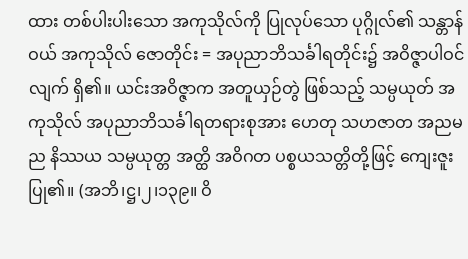ထား တစ်ပါးပါးသော အကုသိုလ်ကို ပြုလုပ်သော ပုဂ္ဂိုလ်၏ သန္တာန်ဝယ် အကုသိုလ် ဇောတိုင်း = အပုညာဘိသင်္ခါရတိုင်း၌ အဝိဇ္ဇာပါဝင်လျက် ရှိ၏။ ယင်းအဝိဇ္ဇာက အတူယှဉ်တွဲ ဖြစ်သည့် သမ္ပယုတ် အကုသိုလ် အပုညာဘိသင်္ခါရတရားစုအား ဟေတု သဟဇာတ အညမည နိဿယ သမ္ပယုတ္တ အတ္ထိ အဝိဂတ ပစ္စယသတ္တိတို့ဖြင့် ကျေးဇူးပြု၏။ (အဘိ၊ဋ္ဌ၊၂၊၁၃၉။ ဝိ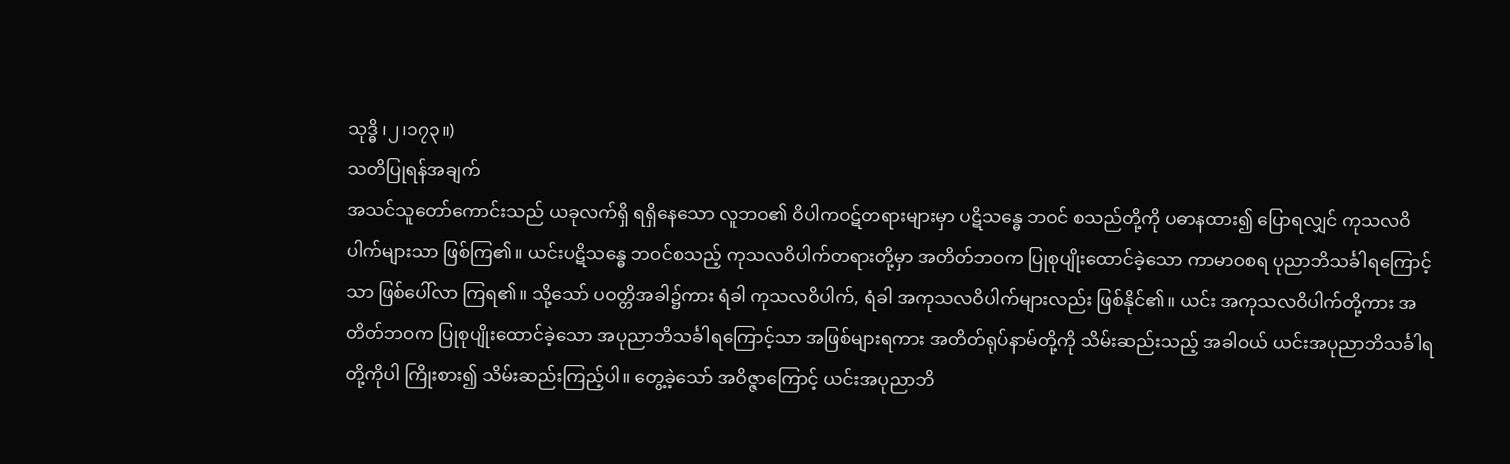သုဒ္ဓိ ၊၂၊၁၇၃။)
သတိပြုရန်အချက်
အသင်သူတော်ကောင်းသည် ယခုလက်ရှိ ရရှိနေသော လူဘဝ၏ ဝိပါကဝဋ်တရားများမှာ ပဋိသန္ဓေ ဘဝင် စသည်တို့ကို ပဓာနထား၍ ပြောရလျှင် ကုသလဝိပါက်များသာ ဖြစ်ကြ၏။ ယင်းပဋိသန္ဓေ ဘဝင်စသည့် ကုသလဝိပါက်တရားတို့မှာ အတိတ်ဘဝက ပြုစုပျိုးထောင်ခဲ့သော ကာမာဝစရ ပုညာဘိသင်္ခါရကြောင့်သာ ဖြစ်ပေါ်လာ ကြရ၏။ သို့သော် ပဝတ္တိအခါ၌ကား ရံခါ ကုသလဝိပါက်, ရံခါ အကုသလဝိပါက်များလည်း ဖြစ်နိုင်၏။ ယင်း အကုသလဝိပါက်တို့ကား အတိတ်ဘဝက ပြုစုပျိုးထောင်ခဲ့သော အပုညာဘိသင်္ခါရကြောင့်သာ အဖြစ်များရကား အတိတ်ရုပ်နာမ်တို့ကို သိမ်းဆည်းသည့် အခါဝယ် ယင်းအပုညာဘိသင်္ခါရတို့ကိုပါ ကြိုးစား၍ သိမ်းဆည်းကြည့်ပါ။ တွေ့ခဲ့သော် အဝိဇ္ဇာကြောင့် ယင်းအပုညာဘိ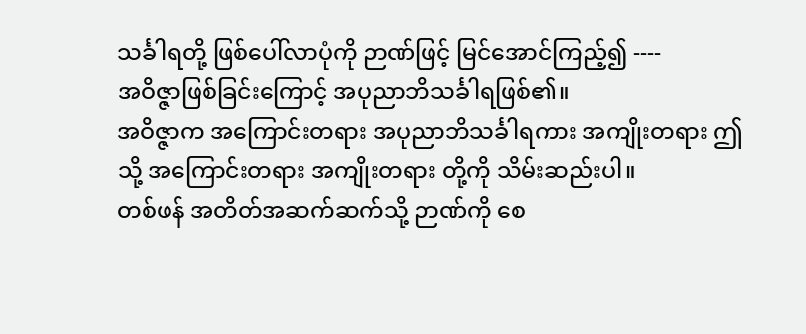သင်္ခါရတို့ ဖြစ်ပေါ်လာပုံကို ဉာဏ်ဖြင့် မြင်အောင်ကြည့်၍ ----
အဝိဇ္ဇာဖြစ်ခြင်းကြောင့် အပုညာဘိသင်္ခါရဖြစ်၏။
အဝိဇ္ဇာက အကြောင်းတရား အပုညာဘိသင်္ခါရကား အကျိုးတရား ဤသို့ အကြောင်းတရား အကျိုးတရား တို့ကို သိမ်းဆည်းပါ။
တစ်ဖန် အတိတ်အဆက်ဆက်သို့ ဉာဏ်ကို စေ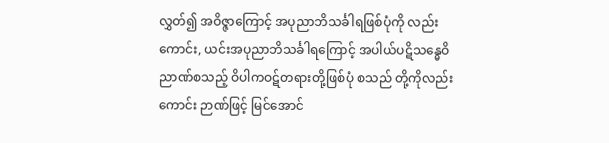လွှတ်၍ အဝိဇ္ဇာကြောင့် အပုညာဘိသင်္ခါရဖြစ်ပုံကို လည်းကောင်း, ယင်းအပုညာဘိသင်္ခါရကြောင့် အပါယ်ပဋိသန္ဓေဝိညာဏ်စသည့် ဝိပါကဝဋ်တရားတို့ဖြစ်ပုံ စသည် တို့ကိုလည်းကောင်း ဉာဏ်ဖြင့် မြင်အောင်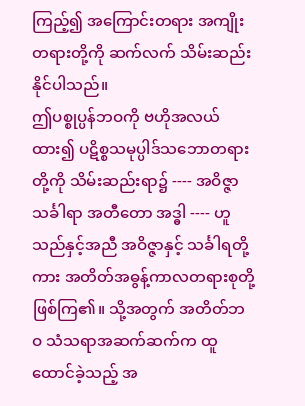ကြည့်၍ အကြောင်းတရား အကျိုးတရားတို့ကို ဆက်လက် သိမ်းဆည်း နိုင်ပါသည်။
ဤပစ္စုပ္ပန်ဘဝကို ဗဟိုအလယ်ထား၍ ပဋိစ္စသမုပ္ပါဒ်သဘောတရားတို့ကို သိမ်းဆည်းရာ၌ ---- အဝိဇ္ဇာ သင်္ခါရာ အတီတော အဒ္ဓါ ---- ဟူသည်နှင့်အညီ အဝိဇ္ဇာနှင့် သင်္ခါရတို့ကား အတိတ်အဓွန့်ကာလတရားစုတို့ ဖြစ်ကြ၏။ သို့အတွက် အတိတ်ဘဝ သံသရာအဆက်ဆက်က ထူထောင်ခဲ့သည့် အ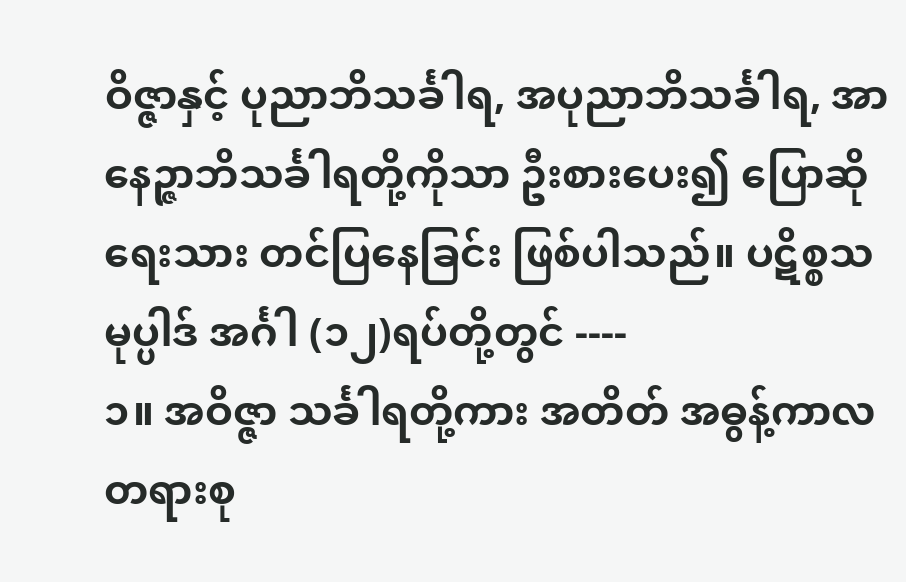ဝိဇ္ဇာနှင့် ပုညာဘိသင်္ခါရ, အပုညာဘိသင်္ခါရ, အာနေဉ္ဇာဘိသင်္ခါရတို့ကိုသာ ဦးစားပေး၍ ပြောဆိုရေးသား တင်ပြနေခြင်း ဖြစ်ပါသည်။ ပဋိစ္စသမုပ္ပါဒ် အင်္ဂါ (၁၂)ရပ်တို့တွင် ----
၁။ အဝိဇ္ဇာ သင်္ခါရတို့ကား အတိတ် အဓွန့်ကာလတရားစု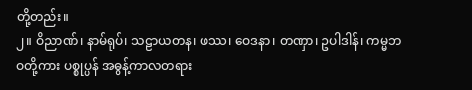တို့တည်း။
၂။ ဝိညာဏ်၊ နာမ်ရုပ်၊ သဠာယတန၊ ဖဿ၊ ဝေဒနာ၊ တဏှာ၊ ဥပါဒါန်၊ ကမ္မဘဝတို့ကား ပစ္စုပ္ပန် အဓွန့်ကာလတရား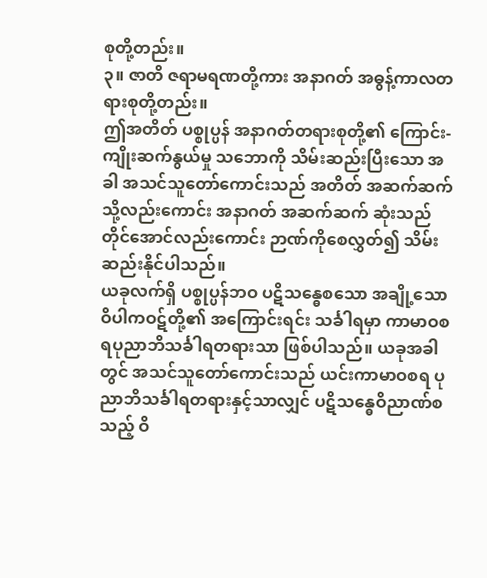စုတို့တည်း။
၃။ ဇာတိ ဇရာမရဏတို့ကား အနာဂတ် အဓွန့်ကာလတရားစုတို့တည်း။
ဤအတိတ် ပစ္စုပ္ပန် အနာဂတ်တရားစုတို့၏ ကြောင်း-ကျိုးဆက်နွယ်မှု သဘောကို သိမ်းဆည်းပြီးသော အခါ အသင်သူတော်ကောင်းသည် အတိတ် အဆက်ဆက်သို့လည်းကောင်း အနာဂတ် အဆက်ဆက် ဆုံးသည်တိုင်အောင်လည်းကောင်း ဉာဏ်ကိုစေလွှတ်၍ သိမ်းဆည်းနိုင်ပါသည်။
ယခုလက်ရှိ ပစ္စုပ္ပန်ဘဝ ပဋိသန္ဓေစသော အချို့သော ဝိပါကဝဋ်တို့၏ အကြောင်းရင်း သင်္ခါရမှာ ကာမာဝစရပုညာဘိသင်္ခါရတရားသာ ဖြစ်ပါသည်။ ယခုအခါတွင် အသင်သူတော်ကောင်းသည် ယင်းကာမာဝစရ ပုညာဘိသင်္ခါရတရားနှင့်သာလျှင် ပဋိသန္ဓေဝိညာဏ်စသည့် ဝိ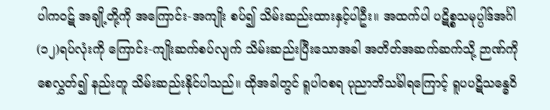ပါကဝဋ် အချို့တို့ကို အကြောင်း-အကျိုး စပ်၍ သိမ်းဆည်းထားနှင့်ပါဦး။ အထက်ပါ ပဋိစ္စသမုပ္ပါဒ်အင်္ဂါ (၁၂)ရပ်လုံးကို ကြောင်း-ကျိုးဆက်စပ်လျက် သိမ်းဆည်းပြီးသောအခါ အတိတ်အဆက်ဆက်သို့ ဉာဏ်ကို စေလွှတ်၍ နည်းတူ သိမ်းဆည်းနိုင်ပါသည်။ ထိုအခါတွင် ရူပါဝစရ ပုညာဘိသင်္ခါရကြောင့် ရူပပဋိသန္ဓေဝိ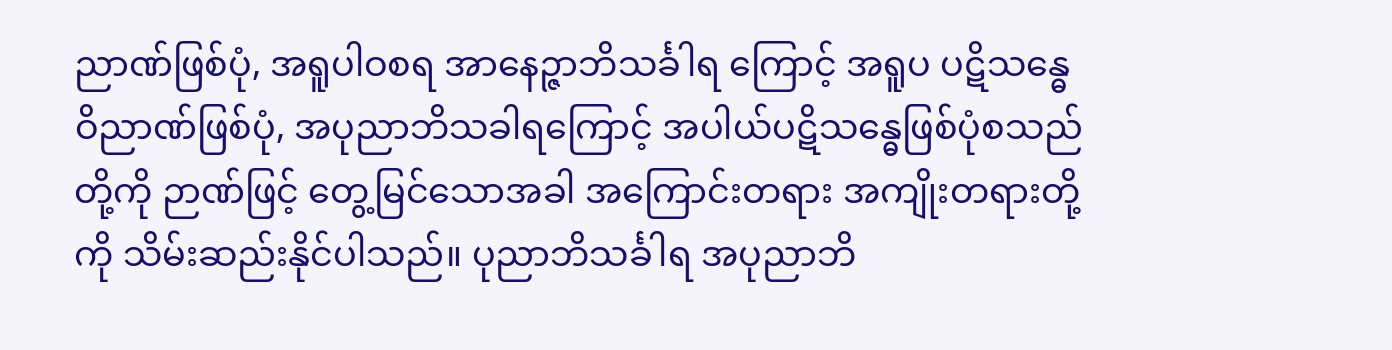ညာဏ်ဖြစ်ပုံ, အရူပါဝစရ အာနေဉ္ဇာဘိသင်္ခါရ ကြောင့် အရူပ ပဋိသန္ဓေဝိညာဏ်ဖြစ်ပုံ, အပုညာဘိသခါရကြောင့် အပါယ်ပဋိသန္ဓေဖြစ်ပုံစသည်တို့ကို ဉာဏ်ဖြင့် တွေ့မြင်သောအခါ အကြောင်းတရား အကျိုးတရားတို့ကို သိမ်းဆည်းနိုင်ပါသည်။ ပုညာဘိသင်္ခါရ အပုညာဘိ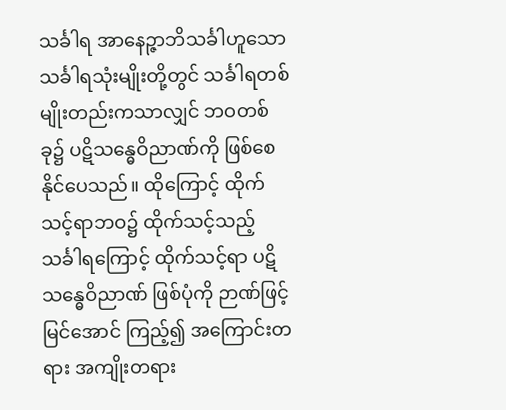သင်္ခါရ အာနေဉ္ဇာဘိသင်္ခါဟူသော သင်္ခါရသုံးမျိုးတို့တွင် သင်္ခါရတစ်မျိုးတည်းကသာလျှင် ဘဝတစ်ခု၌ ပဋိသန္ဓေဝိညာဏ်ကို ဖြစ်စေနိုင်ပေသည်။ ထိုကြောင့် ထိုက်သင့်ရာဘဝ၌ ထိုက်သင့်သည့် သင်္ခါရကြောင့် ထိုက်သင့်ရာ ပဋိသန္ဓေဝိညာဏ် ဖြစ်ပုံကို ဉာဏ်ဖြင့် မြင်အောင် ကြည့်၍ အကြောင်းတရား အကျိုးတရား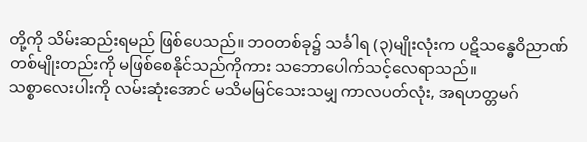တို့ကို သိမ်းဆည်းရမည် ဖြစ်ပေသည်။ ဘဝတစ်ခု၌ သင်္ခါရ (၃)မျိုးလုံးက ပဋိသန္ဓေဝိညာဏ် တစ်မျိုးတည်းကို မဖြစ်စေနိုင်သည်ကိုကား သဘောပေါက်သင့်လေရာသည်။
သစ္စာလေးပါးကို လမ်းဆုံးအောင် မသိမမြင်သေးသမျှ ကာလပတ်လုံး, အရဟတ္တမဂ်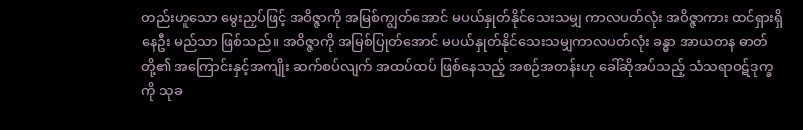တည်းဟူသော မွေးညှပ်ဖြင့် အဝိဇ္ဇာကို အမြစ်ကျွတ်အောင် မပယ်နှုတ်နိုင်သေးသမျှ ကာလပတ်လုံး အဝိဇ္ဇာကား ထင်ရှားရှိနေဦး မည်သာ ဖြစ်သည်။ အဝိဇ္ဇာကို အမြစ်ပြုတ်အောင် မပယ်နှုတ်နိုင်သေးသမျှကာလပတ်လုံး ခန္ဓာ အာယတန ဓာတ်တို့၏ အကြောင်းနှင့်အကျိုး ဆက်စပ်လျက် အထပ်ထပ် ဖြစ်နေသည့် အစဉ်အတန်းဟု ခေါ်ဆိုအပ်သည့် သံသရာဝဋ်ဒုက္ခကို သုခ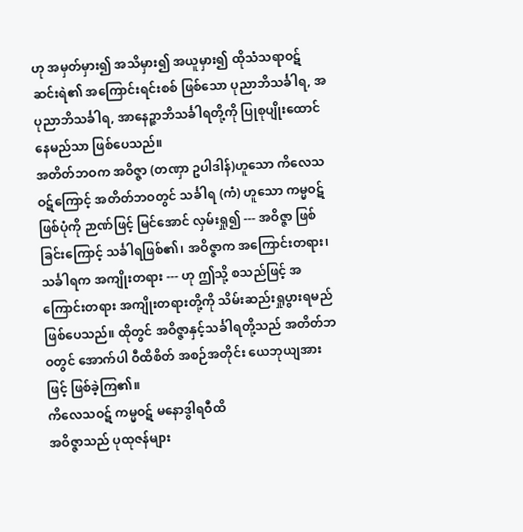ဟု အမှတ်မှား၍ အသိမှား၍ အယူမှား၍ ထိုသံသရာဝဋ်ဆင်းရဲ၏ အကြောင်းရင်းစစ် ဖြစ်သော ပုညာဘိသင်္ခါရ, အပုညာဘိသင်္ခါရ, အာနေဉ္ဇာဘိသင်္ခါရတို့ကို ပြုစုပျိုးထောင်နေမည်သာ ဖြစ်ပေသည်။
အတိတ်ဘဝက အဝိဇ္ဇာ (တဏှာ ဥပါဒါန်)ဟူသော ကိလေသဝဋ်ကြောင့် အတိတ်ဘဝတွင် သင်္ခါရ (ကံ) ဟူသော ကမ္မဝဋ်ဖြစ်ပုံကို ဉာဏ်ဖြင့် မြင်အောင် လှမ်းရှု၍ --- အဝိဇ္ဇာ ဖြစ်ခြင်းကြောင့် သင်္ခါရဖြစ်၏၊ အဝိဇ္ဇာက အကြောင်းတရား၊ သင်္ခါရက အကျိုးတရား --- ဟု ဤသို့ စသည်ဖြင့် အကြောင်းတရား အကျိုးတရားတို့ကို သိမ်းဆည်းရှုပွားရမည် ဖြစ်ပေသည်။ ထိုတွင် အဝိဇ္ဇာနှင့်သင်္ခါရတို့သည် အတိတ်ဘဝတွင် အောက်ပါ ဝီထိစိတ် အစဉ်အတိုင်း ယေဘုယျအားဖြင့် ဖြစ်ခဲ့ကြ၏။
ကိလေသဝဋ် ကမ္မဝဋ် မနောဒွါရဝီထိ
အဝိဇ္ဇာသည် ပုထုဇန်များ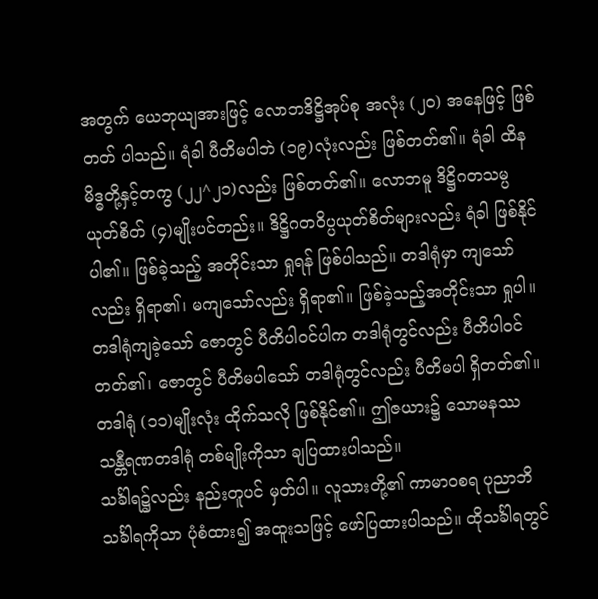အတွက် ယေဘုယျအားဖြင့် လောဘဒိဋ္ဌိအုပ်စု အလုံး (၂၀) အနေဖြင့် ဖြစ်တတ် ပါသည်။ ရံခါ ပီတိမပါဘဲ (၁၉)လုံးလည်း ဖြစ်တတ်၏။ ရံခါ ထိနမိဒ္ဓတို့နှင့်တကွ (၂၂^၂၁)လည်း ဖြစ်တတ်၏။ လောဘမူ ဒိဋ္ဌိဂတသမ္ပယုတ်စိတ် (၄)မျိုးပင်တည်း။ ဒိဋ္ဌိဂတဝိပ္ပယုတ်စိတ်များလည်း ရံခါ ဖြစ်နိုင်ပါ၏။ ဖြစ်ခဲ့သည့် အတိုင်းသာ ရှုရန် ဖြစ်ပါသည်။ တဒါရုံမှာ ကျသော်လည်း ရှိရာ၏၊ မကျသော်လည်း ရှိရာ၏။ ဖြစ်ခဲ့သည့်အတိုင်းသာ ရှုပါ။ တဒါရုံကျခဲ့သော် ဇောတွင် ပီတိပါဝင်ပါက တဒါရုံတွင်လည်း ပီတိပါဝင်တတ်၏၊ ဇောတွင် ပီတိမပါသော် တဒါရုံတွင်လည်း ပီတိမပါ ရှိတတ်၏။ တဒါရုံ (၁၁)မျိုးလုံး ထိုက်သလို ဖြစ်နိုင်၏။ ဤဇယား၌ သောမနဿ သန္တီရဏတဒါရုံ တစ်မျိုးကိုသာ ချပြထားပါသည်။
သင်္ခါရ၌လည်း နည်းတူပင် မှတ်ပါ။ လူသားတို့၏ ကာမာဝစရ ပုညာဘိသင်္ခါရကိုသာ ပုံစံထား၍ အထူးသဖြင့် ဖော်ပြထားပါသည်။ ထိုသင်္ခါရတွင်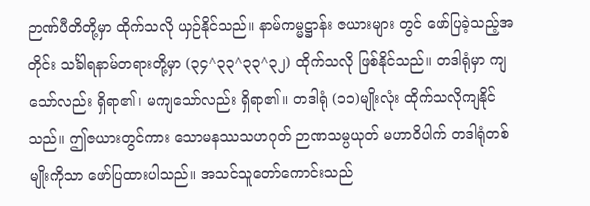ဉာဏ်ပီတိတို့မှာ ထိုက်သလို ယှဉ်နိုင်သည်။ နာမ်ကမ္မဋ္ဌာန်း ဇယားများ တွင် ဖော်ပြခဲ့သည့်အတိုင်း သင်္ခါရနာမ်တရားတို့မှာ (၃၄^၃၃^၃၃^၃၂) ထိုက်သလို ဖြစ်နိုင်သည်။ တဒါရုံမှာ ကျသော်လည်း ရှိရာ၏၊ မကျသော်လည်း ရှိရာ၏။ တဒါရုံ (၁၁)မျိုးလုံး ထိုက်သလိုကျနိုင်သည်။ ဤဇယားတွင်ကား သောမနဿသဟဂုတ် ဉာဏသမ္ပယုတ် မဟာဝိပါက် တဒါရုံတစ်မျိုးကိုသာ ဖော်ပြထားပါသည်။ အသင်သူတော်ကောင်းသည်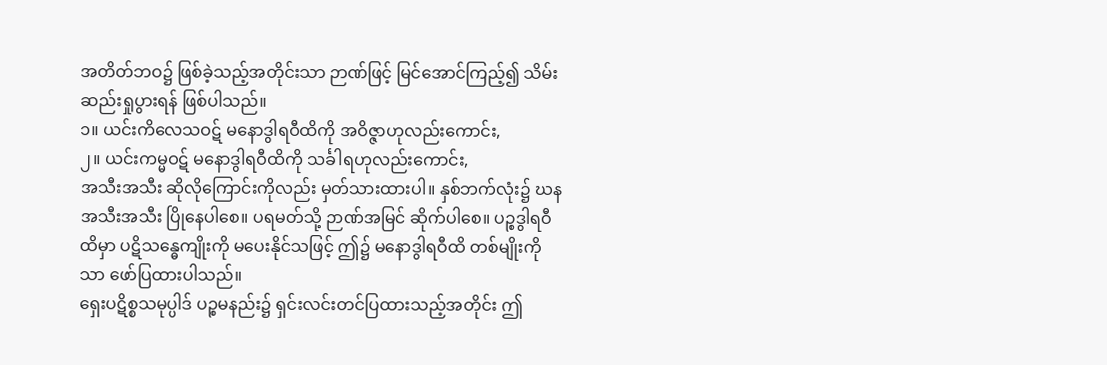အတိတ်ဘဝ၌ ဖြစ်ခဲ့သည့်အတိုင်းသာ ဉာဏ်ဖြင့် မြင်အောင်ကြည့်၍ သိမ်းဆည်းရှုပွားရန် ဖြစ်ပါသည်။
၁။ ယင်းကိလေသဝဋ် မနောဒွါရဝီထိကို အဝိဇ္ဇာဟုလည်းကောင်း,
၂။ ယင်းကမ္မဝဋ် မနောဒွါရဝီထိကို သင်္ခါရဟုလည်းကောင်း,
အသီးအသီး ဆိုလိုကြောင်းကိုလည်း မှတ်သားထားပါ။ နှစ်ဘက်လုံး၌ ဃနအသီးအသီး ပြိုနေပါစေ။ ပရမတ်သို့ ဉာဏ်အမြင် ဆိုက်ပါစေ။ ပဉ္စဒွါရဝီထိမှာ ပဋိသန္ဓေကျိုးကို မပေးနိုင်သဖြင့် ဤ၌ မနောဒွါရဝီထိ တစ်မျိုးကိုသာ ဖော်ပြထားပါသည်။
ရှေးပဋိစ္စသမုပ္ပါဒ် ပဉ္စမနည်း၌ ရှင်းလင်းတင်ပြထားသည့်အတိုင်း ဤ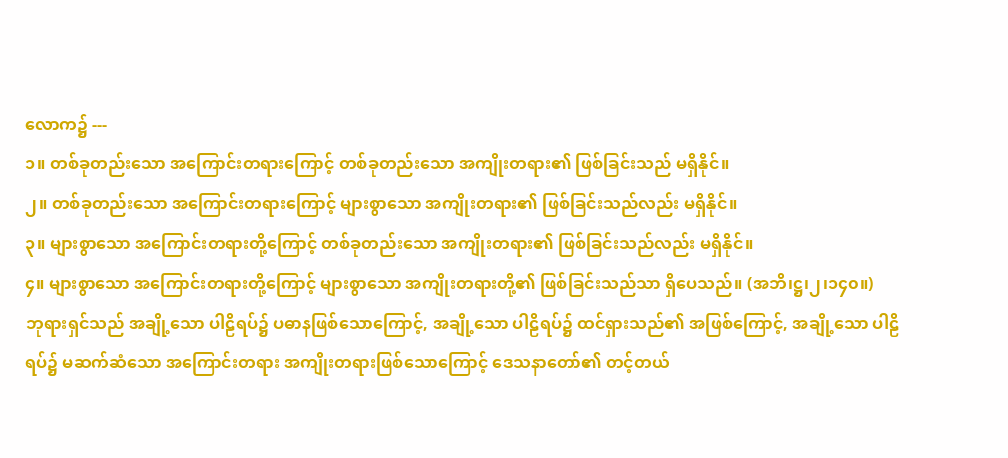လောက၌ ---
၁။ တစ်ခုတည်းသော အကြောင်းတရားကြောင့် တစ်ခုတည်းသော အကျိုးတရား၏ ဖြစ်ခြင်းသည် မရှိနိုင်။
၂။ တစ်ခုတည်းသော အကြောင်းတရားကြောင့် များစွာသော အကျိုးတရား၏ ဖြစ်ခြင်းသည်လည်း မရှိနိုင်။
၃။ များစွာသော အကြောင်းတရားတို့ကြောင့် တစ်ခုတည်းသော အကျိုးတရား၏ ဖြစ်ခြင်းသည်လည်း မရှိနိုင်။
၄။ များစွာသော အကြောင်းတရားတို့ကြောင့် များစွာသော အကျိုးတရားတို့၏ ဖြစ်ခြင်းသည်သာ ရှိပေသည်။ (အဘိ၊ဋ္ဌ၊၂၊၁၄၀။)
ဘုရားရှင်သည် အချို့သော ပါဠိရပ်၌ ပဓာနဖြစ်သောကြောင့်, အချို့သော ပါဠိရပ်၌ ထင်ရှားသည်၏ အဖြစ်ကြောင့်, အချို့သော ပါဠိရပ်၌ မဆက်ဆံသော အကြောင်းတရား အကျိုးတရားဖြစ်သောကြောင့် ဒေသနာတော်၏ တင့်တယ်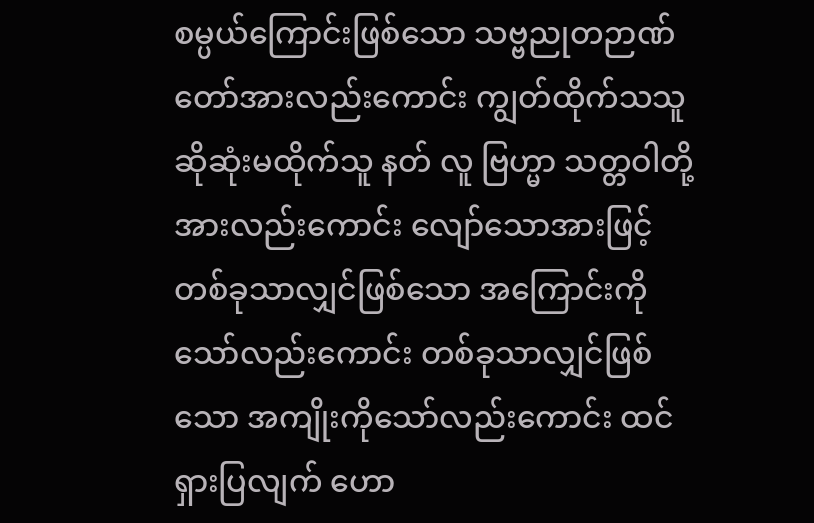စမ္ပယ်ကြောင်းဖြစ်သော သဗ္ဗညုတဉာဏ်တော်အားလည်းကောင်း ကျွတ်ထိုက်သသူ ဆိုဆုံးမထိုက်သူ နတ် လူ ဗြဟ္မာ သတ္တဝါတို့အားလည်းကောင်း လျော်သောအားဖြင့် တစ်ခုသာလျှင်ဖြစ်သော အကြောင်းကိုသော်လည်းကောင်း တစ်ခုသာလျှင်ဖြစ်သော အကျိုးကိုသော်လည်းကောင်း ထင်ရှားပြလျက် ဟော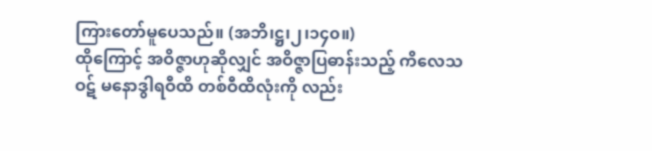ကြားတော်မူပေသည်။ (အဘိ၊ဋ္ဌ၊၂၊၁၄၀။)
ထိုကြောင့် အဝိဇ္ဇာဟုဆိုလျှင် အဝိဇ္ဇာပြဓာန်းသည့် ကိလေသဝဋ် မနောဒွါရဝီထိ တစ်ဝီထိလုံးကို လည်း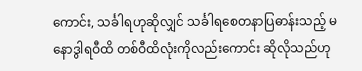ကောင်း, သင်္ခါရဟုဆိုလျှင် သင်္ခါရစေတနာပြဓာန်းသည့် မနောဒွါရဝီထိ တစ်ဝီထိလုံးကိုလည်းကောင်း ဆိုလိုသည်ဟု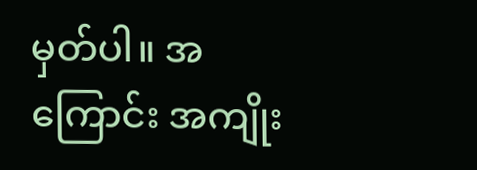မှတ်ပါ။ အကြောင်း အကျိုး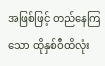အဖြစ်ဖြင့် တည်နေကြသော ထိုနှစ်ဝီထိလုံး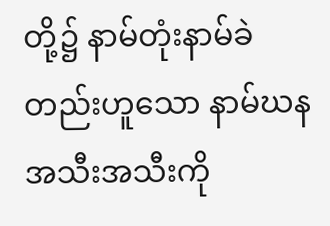တို့၌ နာမ်တုံးနာမ်ခဲ တည်းဟူသော နာမ်ဃန အသီးအသီးကို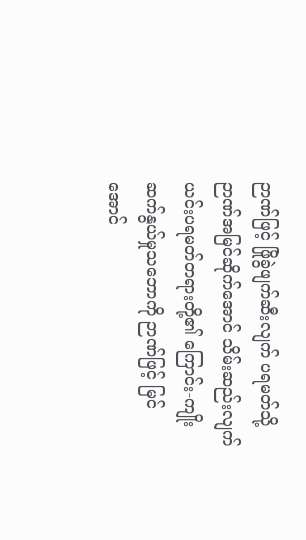ဉာဏ်ဖြင့် ဖြိုခွဲဖျက်ဆီးလျက် ပရမတ်သို့ ဉာဏ်အမြင်ဆိုက်အောင် သိမ်းဆည်းလျက် ယင်းပရမတ်တရားတို့၏ ကြောင်း-ကျိုး ဆက်နွယ်မှုသဘောကို ဉာဏ်ဖြင့် မြင်အောင်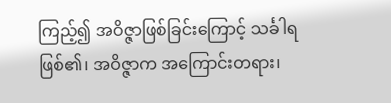ကြည့်၍ အဝိဇ္ဇာဖြစ်ခြင်းကြောင့် သင်္ခါရဖြစ်၏၊ အဝိဇ္ဇာက အကြောင်းတရား၊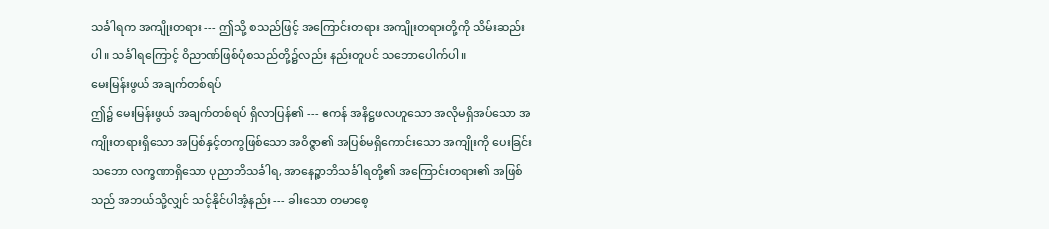သင်္ခါရက အကျိုးတရား --- ဤသို့ စသည်ဖြင့် အကြောင်းတရား အကျိုးတရားတို့ကို သိမ်းဆည်းပါ။ သင်္ခါရကြောင့် ဝိညာဏ်ဖြစ်ပုံစသည်တို့၌လည်း နည်းတူပင် သဘောပေါက်ပါ။
မေးမြန်းဖွယ် အချက်တစ်ရပ်
ဤ၌ မေးမြန်းဖွယ် အချက်တစ်ရပ် ရှိလာပြန်၏ --- ဧကန် အနိဋ္ဌဖလဟူသော အလိုမရှိအပ်သော အကျိုးတရားရှိသော အပြစ်နှင့်တကွဖြစ်သော အဝိဇ္ဇာ၏ အပြစ်မရှိကောင်းသော အကျိုးကို ပေးခြင်းသဘော လက္ခဏာရှိသော ပုညာဘိသင်္ခါရ, အာနေဉ္ဇာဘိသင်္ခါရတို့၏ အကြောင်းတရား၏ အဖြစ်သည် အဘယ်သို့လျှင် သင့်နိုင်ပါအံ့နည်း --- ခါးသော တမာစေ့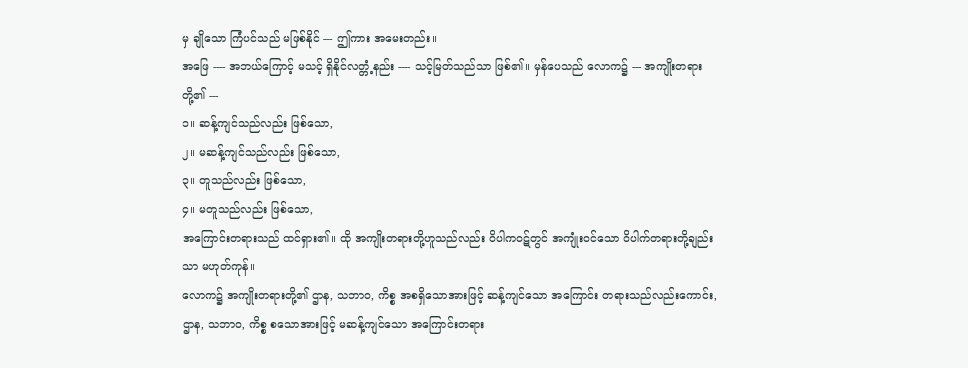မှ ချိုသော ကြံပင်သည် မဖြစ်နိုင် --- ဤကား အမေးတည်း။
အဖြေ ---- အဘယ်ကြောင့် မသင့် ရှိနိုင်လတ္တံ့နည်း ---- သင့်မြတ်သည်သာ ဖြစ်၏။ မှန်ပေသည် လောက၌ --- အကျိုးတရားတို့၏ ---
၁။ ဆန့်ကျင်သည်လည်း ဖြစ်သော,
၂။ မဆန့်ကျင်သည်လည်း ဖြစ်သော,
၃။ တူသည်လည်း ဖြစ်သော,
၄။ မတူသည်လည်း ဖြစ်သော,
အကြောင်းတရားသည် ထင်ရှား၏။ ထို အကျိုးတရားတို့ဟူသည်လည်း ဝိပါကဝဋ်တွင် အကျုံးဝင်သော ဝိပါက်တရားတို့ချည်းသာ မဟုတ်ကုန်။
လောက၌ အကျိုးတရားတို့၏ ဌာန, သဘာဝ, ကိစ္စ အစရှိသောအားဖြင့် ဆန့်ကျင်သော အကြောင်း တရားသည်လည်းကောင်း, ဌာန, သဘာဝ, ကိစ္စ စသောအားဖြင့် မဆန့်ကျင်သော အကြောင်းတရား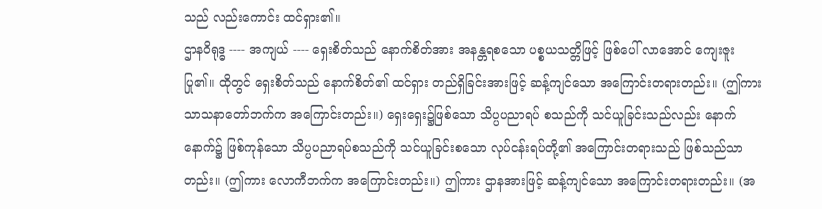သည် လည်းကောင်း ထင်ရှား၏။
ဌာနဝိရုဒ္ဓ ---- အကျယ် ---- ရှေးစိတ်သည် နောက်စိတ်အား အနန္တရစသော ပစ္စယသတ္တိဖြင့် ဖြစ်ပေါ် လာအောင် ကျေးဇူးပြု၏။ ထိုတွင် ရှေးစိတ်သည် နောက်စိတ်၏ ထင်ရှား တည်ရှိခြင်းအားဖြင့် ဆန့်ကျင်သော အကြောင်းတရားတည်း။ (ဤကား သာသနာတော်ဘက်က အကြောင်းတည်း။) ရှေးရှေး၌ဖြစ်သော သိပ္ပပညာရပ် စသည်ကို သင်ယူခြင်းသည်လည်း နောက်နောက်၌ ဖြစ်ကုန်သော သိပ္ပပညာရပ်စသည်ကို သင်ယူခြင်းစသော လုပ်ငန်းရပ်တို့၏ အကြောင်းတရားသည် ဖြစ်သည်သာတည်း။ (ဤကား လောကီဘက်က အကြောင်းတည်း။) ဤကား ဌာနအားဖြင့် ဆန့်ကျင်သော အကြောင်းတရားတည်း။ (အ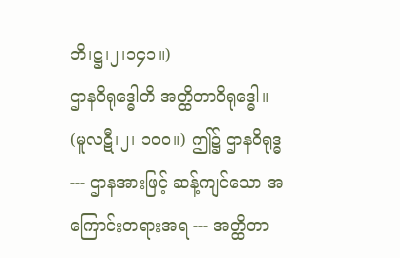ဘိ၊ဋ္ဌ၊၂၊၁၄၁။)
ဌာနဝိရုဒ္ဓေါတိ အတ္ထိတာဝိရုဒ္ဓေါ။ (မူလဋီ၊၂၊ ၁၀၀။) ဤ၌ ဌာနဝိရုဒ္ဓ --- ဌာနအားဖြင့် ဆန့်ကျင်သော အကြောင်းတရားအရ --- အတ္ထိတာ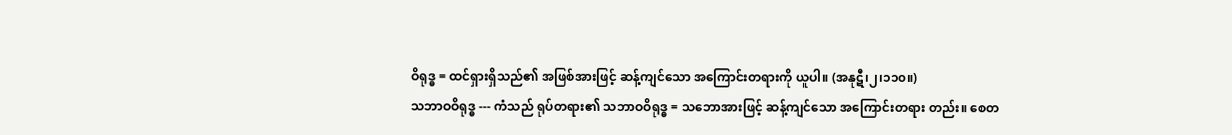ဝိရုဒ္ဓ = ထင်ရှားရှိသည်၏ အဖြစ်အားဖြင့် ဆန့်ကျင်သော အကြောင်းတရားကို ယူပါ။ (အနုဋီ၊၂၊၁၁၀။)
သဘာဝဝိရုဒ္ဓ --- ကံသည် ရုပ်တရား၏ သဘာဝဝိရုဒ္ဓ = သဘောအားဖြင့် ဆန့်ကျင်သော အကြောင်းတရား တည်း။ စေတ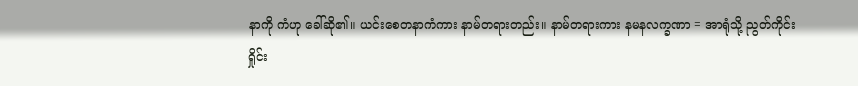နာကို ကံဟု ခေါ်ဆို၏။ ယင်းစေတနာကံကား နာမ်တရားတည်း။ နာမ်တရားကား နမနလက္ခဏာ = အာရုံသို့ ညွတ်ကိုင်းရှိုင်း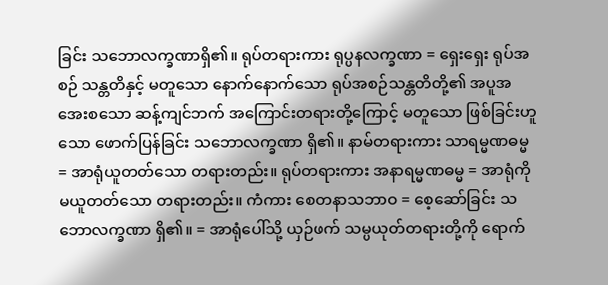ခြင်း သဘောလက္ခဏာရှိ၏။ ရုပ်တရားကား ရုပ္ပနလက္ခဏာ = ရှေးရှေး ရုပ်အစဉ် သန္တတိနှင့် မတူသော နောက်နောက်သော ရုပ်အစဉ်သန္တတိတို့၏ အပူအအေးစသော ဆန့်ကျင်ဘက် အကြောင်းတရားတို့ကြောင့် မတူသော ဖြစ်ခြင်းဟူသော ဖောက်ပြန်ခြင်း သဘောလက္ခဏာ ရှိ၏။ နာမ်တရားကား သာရမ္မဏဓမ္မ = အာရုံယူတတ်သော တရားတည်း။ ရုပ်တရားကား အနာရမ္မဏဓမ္မ = အာရုံကို မယူတတ်သော တရားတည်း။ ကံကား စေတနာသဘာဝ = စေ့ဆော်ခြင်း သဘောလက္ခဏာ ရှိ၏။ = အာရုံပေါ်သို့ ယှဉ်ဖက် သမ္ပယုတ်တရားတို့ကို ရောက်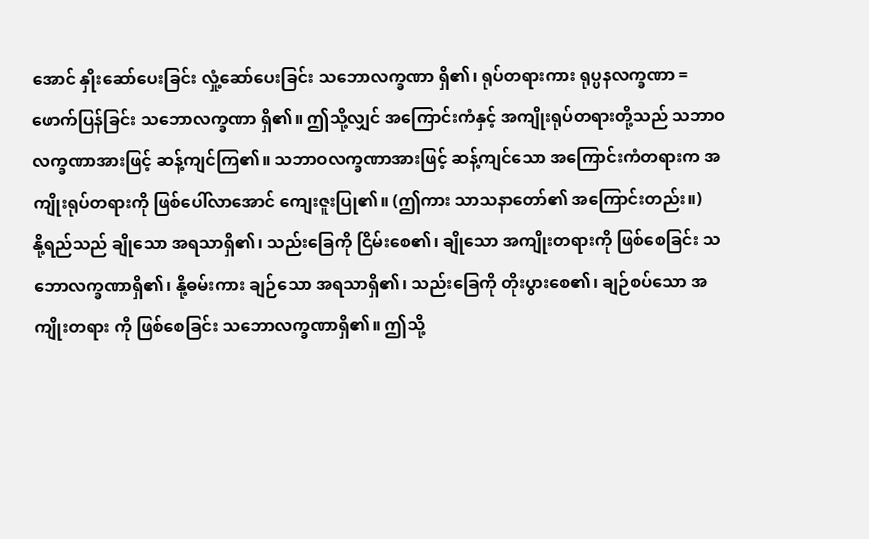အောင် နှိုးဆော်ပေးခြင်း လှုံ့ဆော်ပေးခြင်း သဘောလက္ခဏာ ရှိ၏၊ ရုပ်တရားကား ရုပ္ပနလက္ခဏာ = ဖောက်ပြန်ခြင်း သဘောလက္ခဏာ ရှိ၏။ ဤသို့လျှင် အကြောင်းကံနှင့် အကျိုးရုပ်တရားတို့သည် သဘာဝလက္ခဏာအားဖြင့် ဆန့်ကျင်ကြ၏။ သဘာဝလက္ခဏာအားဖြင့် ဆန့်ကျင်သော အကြောင်းကံတရားက အကျိုးရုပ်တရားကို ဖြစ်ပေါ်လာအောင် ကျေးဇူးပြု၏။ (ဤကား သာသနာတော်၏ အကြောင်းတည်း။)
နို့ရည်သည် ချိုသော အရသာရှိ၏၊ သည်းခြေကို ငြိမ်းစေ၏၊ ချိုသော အကျိုးတရားကို ဖြစ်စေခြင်း သဘောလက္ခဏာရှိ၏၊ နို့ဓမ်းကား ချဉ်သော အရသာရှိ၏၊ သည်းခြေကို တိုးပွားစေ၏၊ ချဉ်စပ်သော အကျိုးတရား ကို ဖြစ်စေခြင်း သဘောလက္ခဏာရှိ၏။ ဤသို့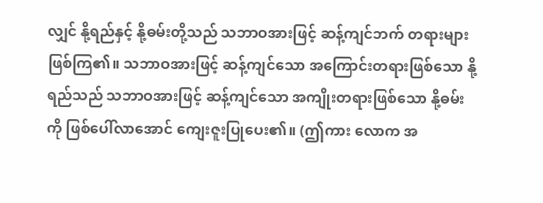လျှင် နို့ရည်နှင့် နို့ဓမ်းတို့သည် သဘာဝအားဖြင့် ဆန့်ကျင်ဘက် တရားများ ဖြစ်ကြ၏။ သဘာဝအားဖြင့် ဆန့်ကျင်သော အကြောင်းတရားဖြစ်သော နို့ရည်သည် သဘာဝအားဖြင့် ဆန့်ကျင်သော အကျိုးတရားဖြစ်သော နို့ဓမ်းကို ဖြစ်ပေါ်လာအောင် ကျေးဇူးပြုပေး၏။ (ဤကား လောက အ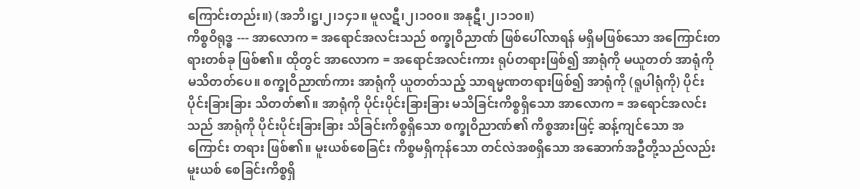ကြောင်းတည်း။) (အဘိ၊ဋ္ဌ၊၂၊၁၄၁။ မူလဋီ၊၂၊၁၀၀။ အနုဋီ၊၂၊၁၁၀။)
ကိစ္စဝိရုဒ္ဓ --- အာလောက = အရောင်အလင်းသည် စက္ခုဝိညာဏ် ဖြစ်ပေါ်လာရန် မရှိမဖြစ်သော အကြောင်းတရားတစ်ခု ဖြစ်၏။ ထိုတွင် အာလောက = အရောင်အလင်းကား ရုပ်တရားဖြစ်၍ အာရုံကို မယူတတ် အာရုံကို မသိတတ်ပေ။ စက္ခုဝိညာဏ်ကား အာရုံကို ယူတတ်သည့် သာရမ္မဏတရားဖြစ်၍ အာရုံကို (ရူပါရုံကို) ပိုင်းပိုင်းခြားခြား သိတတ်၏။ အာရုံကို ပိုင်းပိုင်းခြားခြား မသိခြင်းကိစ္စရှိသော အာလောက = အရောင်အလင်း သည် အာရုံကို ပိုင်းပိုင်းခြားခြား သိခြင်းကိစ္စရှိသော စက္ခုဝိညာဏ်၏ ကိစ္စအားဖြင့် ဆန့်ကျင်သော အကြောင်း တရား ဖြစ်၏။ မူးယစ်စေခြင်း ကိစ္စမရှိကုန်သော တင်လဲအစရှိသော အဆောက်အဦတို့သည်လည်း မူးယစ် စေခြင်းကိစ္စရှိ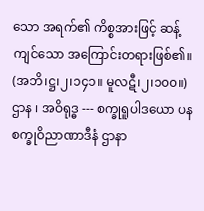သော အရက်၏ ကိစ္စအားဖြင့် ဆန့်ကျင်သော အကြောင်းတရားဖြစ်၏။ (အဘိ၊ဋ္ဌ၊၂၊၁၄၁။ မူလဋီ၊၂၊၁၀၀။)
ဌာန ၊ အဝိရုဒ္ဓ --- စက္ခုရူပါဒယော ပန စက္ခုဝိညာဏာဒီနံ ဌာနာ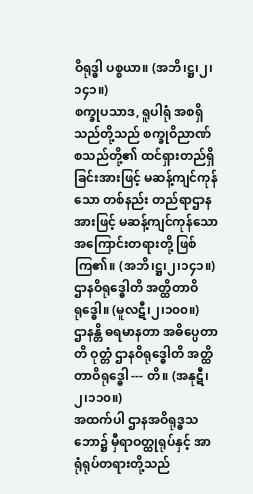ဝိရုဒ္ဓါ ပစ္စယာ။ (အဘိ၊ဋ္ဌ၊၂၊၁၄၁။)
စက္ခုပသာဒ, ရူပါရုံ အစရှိသည်တို့သည် စက္ခုဝိညာဏ်စသည်တို့၏ ထင်ရှားတည်ရှိခြင်းအားဖြင့် မဆန့်ကျင်ကုန်သော တစ်နည်း တည်ရာဌာနအားဖြင့် မဆန့်ကျင်ကုန်သော အကြောင်းတရားတို့ ဖြစ်ကြ၏။ (အဘိ၊ဋ္ဌ၊၂၊၁၄၁။)
ဌာနဝိရုဒ္ဓေါတိ အတ္ထိတာဝိရုဒ္ဓေါ။ (မူလဋီ၊၂၊၁၀၀။)
ဌာနန္တိ ဓရမာနတာ အဓိပ္ပေတာတိ ဝုတ္တံ ဌာနဝိရုဒ္ဓေါတိ အတ္ထိတာဝိရုဒ္ဓေါ --- တိ။ (အနုဋီ၊၂၊၁၁၀။)
အထက်ပါ ဌာနအဝိရုဒ္ဓသဘော၌ မှီရာဝတ္ထုရုပ်နှင့် အာရုံရုပ်တရားတို့သည်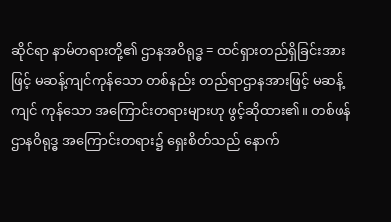ဆိုင်ရာ နာမ်တရားတို့၏ ဌာနအဝိရုဒ္ဓ = ထင်ရှားတည်ရှိခြင်းအားဖြင့် မဆန့်ကျင်ကုန်သော တစ်နည်း တည်ရာဌာနအားဖြင့် မဆန့်ကျင် ကုန်သော အကြောင်းတရားများဟု ဖွင့်ဆိုထား၏။ တစ်ဖန် ဌာနဝိရုဒ္ဓ အကြောင်းတရား၌ ရှေးစိတ်သည် နောက်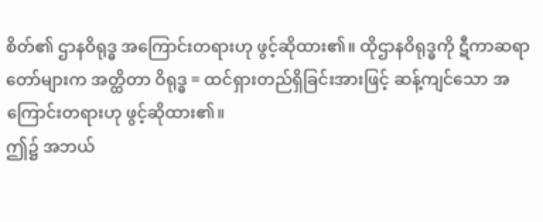စိတ်၏ ဌာနဝိရုဒ္ဓ အကြောင်းတရားဟု ဖွင့်ဆိုထား၏။ ထိုဌာနဝိရုဒ္ဓကို ဋီကာဆရာတော်များက အတ္ထိတာ ဝိရုဒ္ဓ = ထင်ရှားတည်ရှိခြင်းအားဖြင့် ဆန့်ကျင်သော အကြောင်းတရားဟု ဖွင့်ဆိုထား၏။
ဤ၌ အဘယ်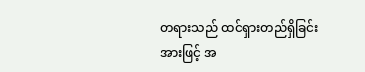တရားသည် ထင်ရှားတည်ရှိခြင်းအားဖြင့် အ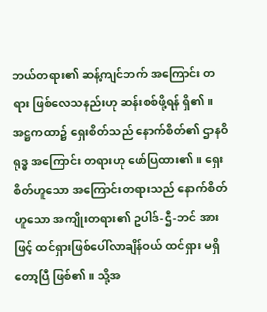ဘယ်တရား၏ ဆန့်ကျင်ဘက် အကြောင်း တရား ဖြစ်လေသနည်းဟု ဆန်းစစ်ဖို့ရန် ရှိ၏။ အဋ္ဌကထာ၌ ရှေးစိတ်သည် နောက်စိတ်၏ ဌာနဝိရုဒ္ဓ အကြောင်း တရားဟု ဖော်ပြထား၏။ ရှေးစိတ်ဟူသော အကြောင်းတရားသည် နောက်စိတ်ဟူသော အကျိုးတရား၏ ဥပါဒ်-ဌီ-ဘင် အားဖြင့် ထင်ရှားဖြစ်ပေါ်လာချိန်ဝယ် ထင်ရှား မရှိတော့ပြီ ဖြစ်၏။ သို့အ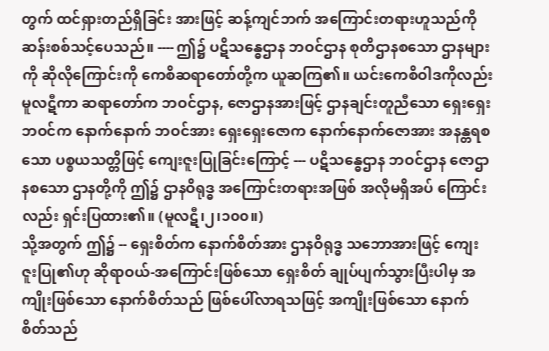တွက် ထင်ရှားတည်ရှိခြင်း အားဖြင့် ဆန့်ကျင်ဘက် အကြောင်းတရားဟူသည်ကို ဆန်းစစ်သင့်ပေသည်။ ---- ဤ၌ ပဋိသန္ဓေဌာန ဘဝင်ဌာန စုတိဌာနစသော ဌာနများကို ဆိုလိုကြောင်းကို ကေစိဆရာတော်တို့က ယူဆကြ၏။ ယင်းကေစိဝါဒကိုလည်း မူလဋီကာ ဆရာတော်က ဘဝင်ဌာန, ဇောဌာနအားဖြင့် ဌာနချင်းတူညီသော ရှေးရှေးဘဝင်က နောက်နောက် ဘဝင်အား ရှေးရှေးဇောက နောက်နောက်ဇောအား အနန္တရစသော ပစ္စယသတ္တိဖြင့် ကျေးဇူးပြုခြင်းကြောင့် --- ပဋိသန္ဓေဌာန ဘဝင်ဌာန ဇောဌာနစသော ဌာနတို့ကို ဤ၌ ဌာနဝိရုဒ္ဓ အကြောင်းတရားအဖြစ် အလိုမရှိအပ် ကြောင်းလည်း ရှင်းပြထား၏။ (မူလဋီ၊၂၊၁၀၀။)
သို့အတွက် ဤ၌ -- ရှေးစိတ်က နောက်စိတ်အား ဌာနဝိရုဒ္ဓ သဘောအားဖြင့် ကျေးဇူးပြု၏ဟု ဆိုရာဝယ်-အကြောင်းဖြစ်သော ရှေးစိတ် ချုပ်ပျက်သွားပြီးပါမှ အကျိုးဖြစ်သော နောက်စိတ်သည် ဖြစ်ပေါ်လာရသဖြင့် အကျိုးဖြစ်သော နောက်စိတ်သည်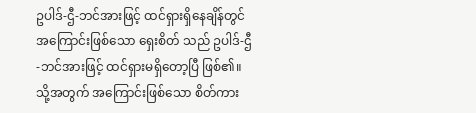ဥပါဒ်-ဌီ-ဘင်အားဖြင့် ထင်ရှားရှိနေချိန်တွင် အကြောင်းဖြစ်သော ရှေးစိတ် သည် ဥပါဒ်-ဌီ-ဘင်အားဖြင့် ထင်ရှားမရှိတော့ပြီ ဖြစ်၏။ သို့အတွက် အကြောင်းဖြစ်သော စိတ်ကား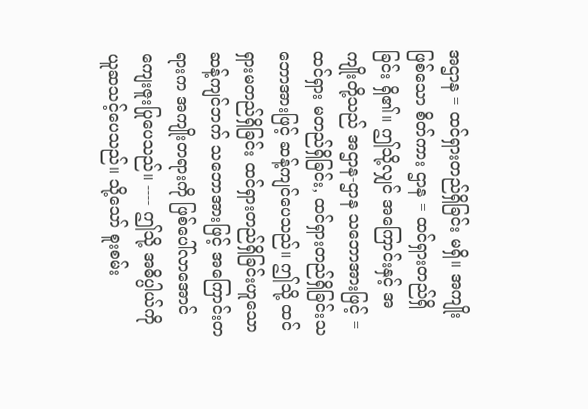အဌာန = ထင်ရှားတည်ရှိခြင်း မရှိ။ အကျိုးဖြစ်သော စိတ်ကား ဌာန = ထင်ရှားတည်ရှိခြင်း ရှိ၏။ ဤသို့လျှင် အကြောင်းနှင့် အကျိုးတို့သည် အဌာန-ဌာန သဘောအားဖြင့် = ထင်ရှား မတည်ရှိခြင်း, ထင်ရှားတည်ရှိခြင်းသဘောအားဖြင့် ဆန့်ကျင်ပေသည်။ ဤသို့ ထင်ရှားမတည်ရှိခြင်း ထင်ရှားတည်ရှိခြင်းဟူသော ဆန့်ကျင်ဘက် သဘောအားဖြင့် အကြောင်းတရားက အကျိုးတရားကို ဖြစ်ပေါ်လာအောင် ကျေးဇူးပြုပေသည်။ ---- ဤသို့ အဓိပ္ပါယ်ကို ယူဆသင့်ပေသည်။ သို့သော် စူးစမ်း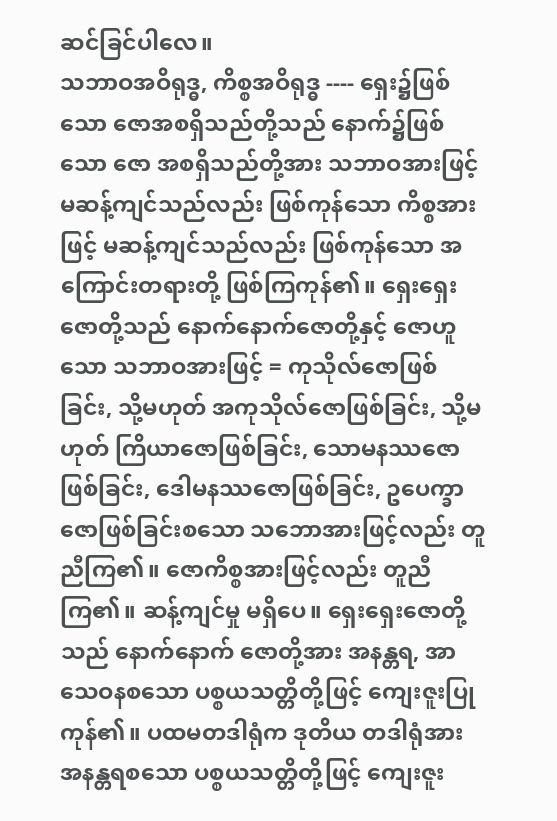ဆင်ခြင်ပါလေ။
သဘာဝအဝိရုဒ္ဓ, ကိစ္စအဝိရုဒ္ဓ ---- ရှေး၌ဖြစ်သော ဇောအစရှိသည်တို့သည် နောက်၌ဖြစ်သော ဇော အစရှိသည်တို့အား သဘာဝအားဖြင့် မဆန့်ကျင်သည်လည်း ဖြစ်ကုန်သော ကိစ္စအားဖြင့် မဆန့်ကျင်သည်လည်း ဖြစ်ကုန်သော အကြောင်းတရားတို့ ဖြစ်ကြကုန်၏။ ရှေးရှေးဇောတို့သည် နောက်နောက်ဇောတို့နှင့် ဇောဟူသော သဘာဝအားဖြင့် = ကုသိုလ်ဇောဖြစ်ခြင်း, သို့မဟုတ် အကုသိုလ်ဇောဖြစ်ခြင်း, သို့မဟုတ် ကြိယာဇောဖြစ်ခြင်း, သောမနဿဇောဖြစ်ခြင်း, ဒေါမနဿဇောဖြစ်ခြင်း, ဥပေက္ခာဇောဖြစ်ခြင်းစသော သဘောအားဖြင့်လည်း တူညီကြ၏။ ဇောကိစ္စအားဖြင့်လည်း တူညီကြ၏။ ဆန့်ကျင်မှု မရှိပေ။ ရှေးရှေးဇောတို့သည် နောက်နောက် ဇောတို့အား အနန္တရ, အာသေဝနစသော ပစ္စယသတ္တိတို့ဖြင့် ကျေးဇူးပြုကုန်၏။ ပထမတဒါရုံက ဒုတိယ တဒါရုံအား အနန္တရစသော ပစ္စယသတ္တိတို့ဖြင့် ကျေးဇူး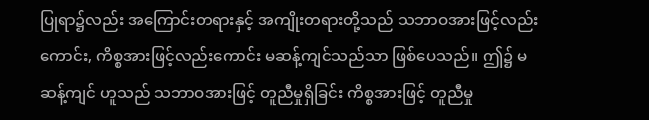ပြုရာ၌လည်း အကြောင်းတရားနှင့် အကျိုးတရားတို့သည် သဘာဝအားဖြင့်လည်းကောင်း, ကိစ္စအားဖြင့်လည်းကောင်း မဆန့်ကျင်သည်သာ ဖြစ်ပေသည်။ ဤ၌ မဆန့်ကျင် ဟူသည် သဘာဝအားဖြင့် တူညီမှုရှိခြင်း ကိစ္စအားဖြင့် တူညီမှု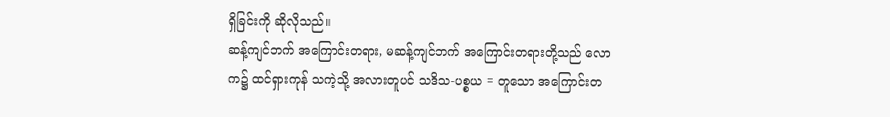ရှိခြင်းကို ဆိုလိုသည်။
ဆန့်ကျင်ဘက် အကြောင်းတရား, မဆန့်ကျင်ဘက် အကြောင်းတရားတို့သည် လောက၌ ထင်ရှားကုန် သကဲ့သို့ အလားတူပင် သဒိသ-ပစ္စယ = တူသော အကြောင်းတ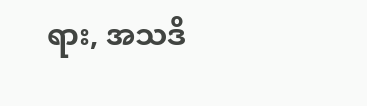ရား, အသဒိ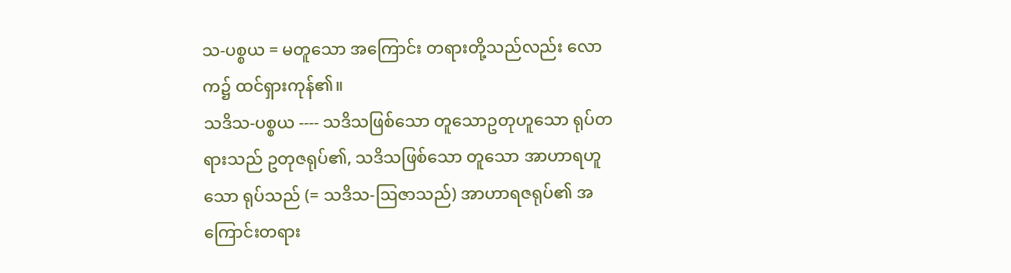သ-ပစ္စယ = မတူသော အကြောင်း တရားတို့သည်လည်း လောက၌ ထင်ရှားကုန်၏။
သဒိသ-ပစ္စယ ---- သဒိသဖြစ်သော တူသောဥတုဟူသော ရုပ်တရားသည် ဥတုဇရုပ်၏, သဒိသဖြစ်သော တူသော အာဟာရဟူသော ရုပ်သည် (= သဒိသ-ဩဇာသည်) အာဟာရဇရုပ်၏ အကြောင်းတရား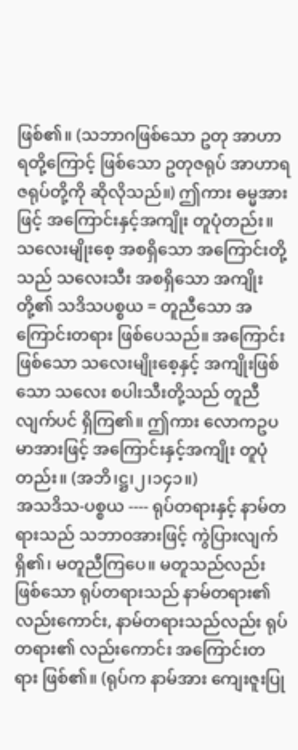ဖြစ်၏။ (သဘာဂဖြစ်သော ဥတု အာဟာရတို့ကြောင့် ဖြစ်သော ဥတုဇရုပ် အာဟာရဇရုပ်တို့ကို ဆိုလိုသည်။) ဤကား ဓမ္မအားဖြင့် အကြောင်းနှင့်အကျိုး တူပုံတည်း။
သလေးမျိုးစေ့ အစရှိသော အကြောင်းတို့သည် သလေးသီး အစရှိသော အကျိုးတို့၏ သဒိသပစ္စယ = တူညီသော အကြောင်းတရား ဖြစ်ပေသည်။ အကြောင်းဖြစ်သော သလေးမျိုးစေ့နှင့် အကျိုးဖြစ်သော သလေး စပါးသီးတို့သည် တူညီလျက်ပင် ရှိကြ၏။ ဤကား လောကဥပမာအားဖြင့် အကြောင်းနှင့်အကျိုး တူပုံတည်း။ (အဘိ၊ဋ္ဌ၊၂၊၁၄၁။)
အသဒိသ-ပစ္စယ ---- ရုပ်တရားနှင့် နာမ်တရားသည် သဘာဝအားဖြင့် ကွဲပြားလျက်ရှိ၏၊ မတူညီကြပေ။ မတူသည်လည်းဖြစ်သော ရုပ်တရားသည် နာမ်တရား၏လည်းကောင်း, နာမ်တရားသည်လည်း ရုပ်တရား၏ လည်းကောင်း အကြောင်းတရား ဖြစ်၏။ (ရုပ်က နာမ်အား ကျေးဇူးပြု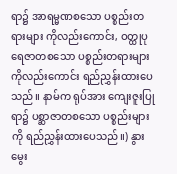ရာ၌ အာရမ္မဏစသော ပစ္စည်းတရားများ ကိုလည်းကောင်း, ဝတ္ထုပုရေဇာတစသော ပစ္စည်းတရားများကိုလည်းကောင်း ရည်ညွှန်းထားပေသည်။ နာမ်က ရုပ်အား ကျေးဇူးပြုရာ၌ ပစ္ဆာဇာတစသော ပစ္စည်းများကို ရည်ညွှန်းထားပေသည်။) နွားမွေး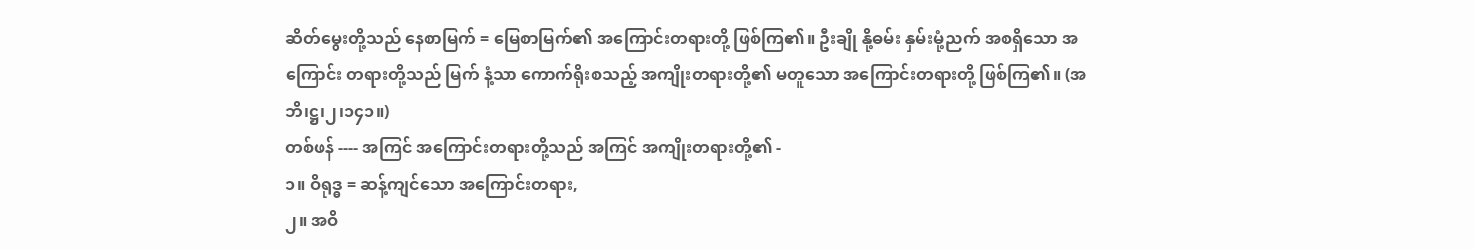ဆိတ်မွေးတို့သည် နေစာမြက် = မြေစာမြက်၏ အကြောင်းတရားတို့ ဖြစ်ကြ၏။ ဦးချို နို့ဓမ်း နှမ်းမုံ့ညက် အစရှိသော အကြောင်း တရားတို့သည် မြက် နံ့သာ ကောက်ရိုးစသည့် အကျိုးတရားတို့၏ မတူသော အကြောင်းတရားတို့ ဖြစ်ကြ၏။ (အဘိ၊ဋ္ဌ၊၂၊၁၄၁။)
တစ်ဖန် ---- အကြင် အကြောင်းတရားတို့သည် အကြင် အကျိုးတရားတို့၏ -
၁။ ဝိရုဒ္ဓ = ဆန့်ကျင်သော အကြောင်းတရား,
၂။ အဝိ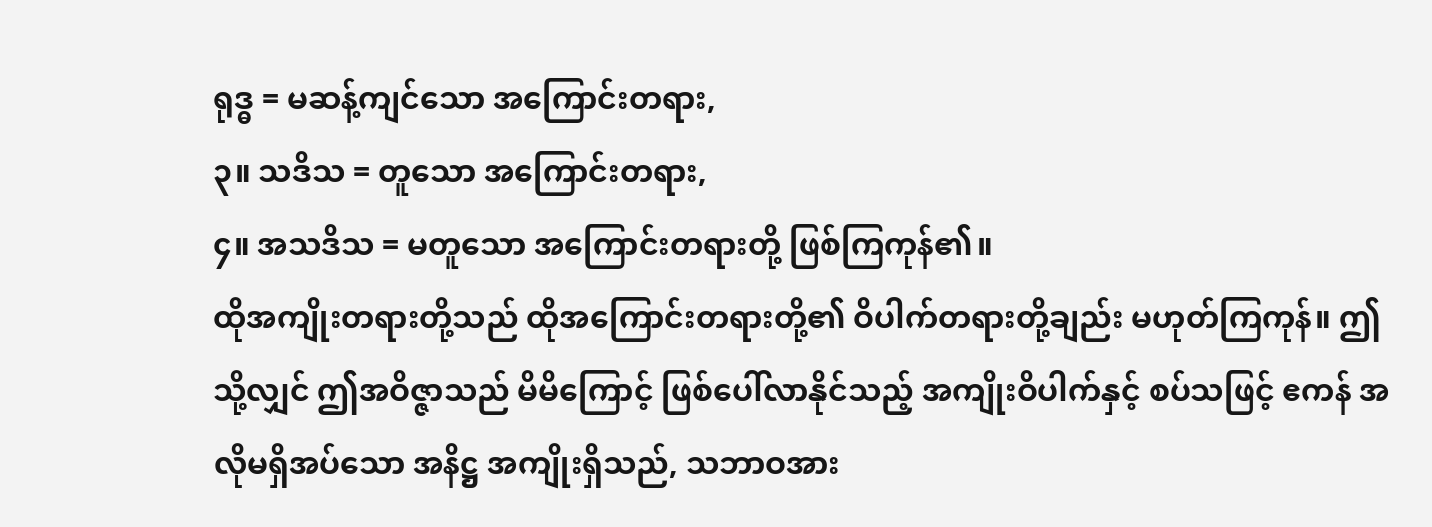ရုဒ္ဓ = မဆန့်ကျင်သော အကြောင်းတရား,
၃။ သဒိသ = တူသော အကြောင်းတရား,
၄။ အသဒိသ = မတူသော အကြောင်းတရားတို့ ဖြစ်ကြကုန်၏။
ထိုအကျိုးတရားတို့သည် ထိုအကြောင်းတရားတို့၏ ဝိပါက်တရားတို့ချည်း မဟုတ်ကြကုန်။ ဤသို့လျှင် ဤအဝိဇ္ဇာသည် မိမိကြောင့် ဖြစ်ပေါ်လာနိုင်သည့် အကျိုးဝိပါက်နှင့် စပ်သဖြင့် ဧကန် အလိုမရှိအပ်သော အနိဋ္ဌ အကျိုးရှိသည်, သဘာဝအား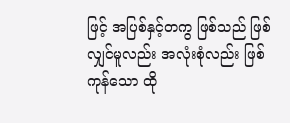ဖြင့် အပြစ်နှင့်တကွ ဖြစ်သည် ဖြစ်လျှင်မူလည်း အလုံးစုံလည်း ဖြစ်ကုန်သော ထို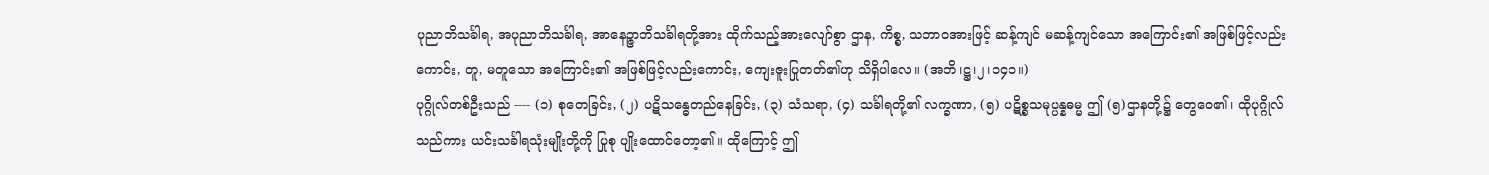ပုညာဘိသင်္ခါရ, အပုညာဘိသင်္ခါရ, အာနေဉ္ဇာဘိသင်္ခါရတို့အား ထိုက်သည့်အားလျော်စွာ ဌာန, ကိစ္စ, သဘာဝအားဖြင့် ဆန့်ကျင် မဆန့်ကျင်သော အကြောင်း၏ အဖြစ်ဖြင့်လည်းကောင်း, တူ, မတူသော အကြောင်း၏ အဖြစ်ဖြင့်လည်းကောင်း, ကျေးဇူးပြုတတ်၏ဟု သိရှိပါလေ။ (အဘိ၊ဋ္ဌ၊၂၊၁၄၁။)
ပုဂ္ဂိုလ်တစ်ဦးသည် ---- (၁) စုတေခြင်း, (၂) ပဋိသန္ဓေတည်နေခြင်း, (၃) သံသရာ, (၄) သင်္ခါရတို့၏ လက္ခဏာ, (၅) ပဋိစ္စသမုပ္ပန္နဓမ္မ ဤ (၅)ဌာနတို့၌ တွေဝေ၏၊ ထိုပုဂ္ဂိုလ်သည်ကား ယင်းသင်္ခါရသုံးမျိုးတို့ကို ပြုစု ပျိုးထောင်တော့၏။ ထိုကြောင့် ဤ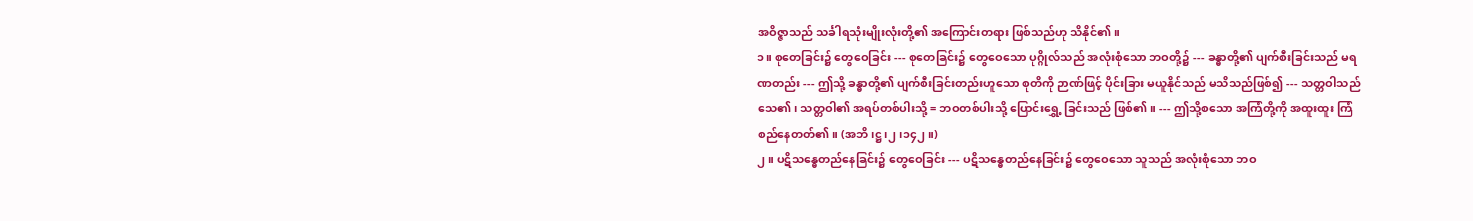အဝိဇ္ဇာသည် သင်္ခါရသုံးမျိုးလုံးတို့၏ အကြောင်းတရား ဖြစ်သည်ဟု သိနိုင်၏။
၁။ စုတေခြင်း၌ တွေဝေခြင်း --- စုတေခြင်း၌ တွေဝေသော ပုဂ္ဂိုလ်သည် အလုံးစုံသော ဘဝတို့၌ --- ခန္ဓာတို့၏ ပျက်စီးခြင်းသည် မရဏတည်း --- ဤသို့ ခန္ဓာတို့၏ ပျက်စီးခြင်းတည်းဟူသော စုတိကို ဉာဏ်ဖြင့် ပိုင်းခြား မယူနိုင်သည် မသိသည်ဖြစ်၍ --- သတ္တဝါသည် သေ၏၊ သတ္တဝါ၏ အရပ်တစ်ပါးသို့ = ဘဝတစ်ပါးသို့ ပြောင်းရွှေ့ ခြင်းသည် ဖြစ်၏။ --- ဤသို့စသော အကြံတို့ကို အထူးထူး ကြံစည်နေတတ်၏။ (အဘိ၊ဋ္ဌ၊၂၊၁၄၂။)
၂။ ပဋိသန္ဓေတည်နေခြင်း၌ တွေဝေခြင်း --- ပဋိသန္ဓေတည်နေခြင်း၌ တွေဝေသော သူသည် အလုံးစုံသော ဘဝ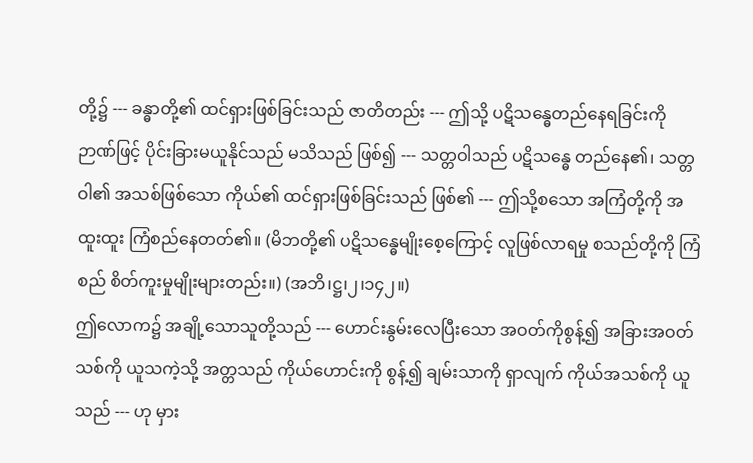တို့၌ --- ခန္ဓာတို့၏ ထင်ရှားဖြစ်ခြင်းသည် ဇာတိတည်း --- ဤသို့ ပဋိသန္ဓေတည်နေရခြင်းကို ဉာဏ်ဖြင့် ပိုင်းခြားမယူနိုင်သည် မသိသည် ဖြစ်၍ --- သတ္တဝါသည် ပဋိသန္ဓေ တည်နေ၏၊ သတ္တဝါ၏ အသစ်ဖြစ်သော ကိုယ်၏ ထင်ရှားဖြစ်ခြင်းသည် ဖြစ်၏ --- ဤသို့စသော အကြံတို့ကို အထူးထူး ကြံစည်နေတတ်၏။ (မိဘတို့၏ ပဋိသန္ဓေမျိုးစေ့ကြောင့် လူဖြစ်လာရမှု စသည်တို့ကို ကြံစည် စိတ်ကူးမှုမျိုးများတည်း။) (အဘိ၊ဋ္ဌ၊၂၊၁၄၂။)
ဤလောက၌ အချို့သောသူတို့သည် --- ဟောင်းနွမ်းလေပြီးသော အဝတ်ကိုစွန့်၍ အခြားအဝတ်သစ်ကို ယူသကဲ့သို့ အတ္တသည် ကိုယ်ဟောင်းကို စွန့်၍ ချမ်းသာကို ရှာလျက် ကိုယ်အသစ်ကို ယူသည် --- ဟု မှား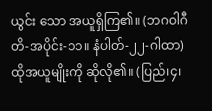ယွင်း သော အယူရှိကြ၏။ (ဘဂဝါဂီတိ-အပိုင်း-၁၁။ နံပါတ်-၂၂-ဂါထာ) ထိုအယူမျိုးကို ဆိုလို၏။ (ပြည်၊၄၊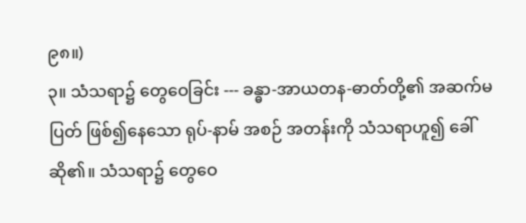၉၈။)
၃။ သံသရာ၌ တွေဝေခြင်း --- ခန္ဓာ-အာယတန-ဓာတ်တို့၏ အဆက်မပြတ် ဖြစ်၍နေသော ရုပ်-နာမ် အစဉ် အတန်းကို သံသရာဟူ၍ ခေါ်ဆို၏။ သံသရာ၌ တွေဝေ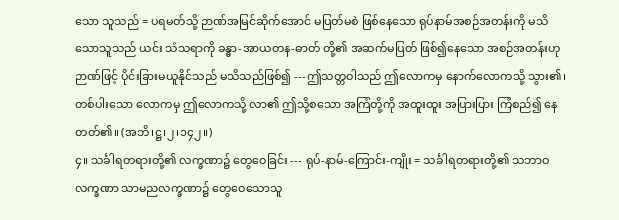သော သူသည် = ပရမတ်သို့ ဉာဏ်အမြင်ဆိုက်အောင် မပြတ်မစဲ ဖြစ်နေသော ရုပ်နာမ်အစဉ်အတန်းကို မသိသောသူသည် ယင်း သံသရာကို ခန္ဓာ-အာယတန-ဓာတ် တို့၏ အဆက်မပြတ် ဖြစ်၍နေသော အစဉ်အတန်းဟု ဉာဏ်ဖြင့် ပိုင်းခြားမယူနိုင်သည် မသိသည်ဖြစ်၍ ---ဤသတ္တဝါသည် ဤလောကမှ နောက်လောကသို့ သွား၏၊ တစ်ပါးသော လောကမှ ဤလောကသို့ လာ၏ ဤသို့စသော အကြံတို့ကို အထူးထူး အပြားပြား ကြံစည်၍ နေတတ်၏။ (အဘိ၊ဋ္ဌ၊၂၊၁၄၂။)
၄။ သင်္ခါရတရားတို့၏ လက္ခဏာ၌ တွေဝေခြင်း --- ရုပ်-နာမ်-ကြောင်း-ကျိုး = သင်္ခါရတရားတို့၏ သဘာဝ လက္ခဏာ သာမညလက္ခဏာ၌ တွေဝေသောသူ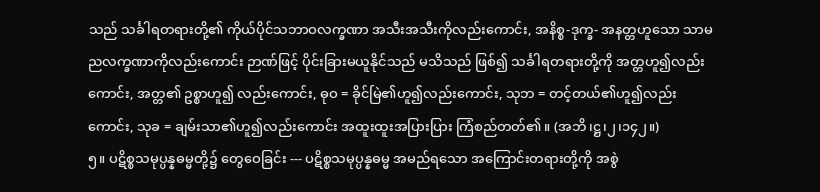သည် သင်္ခါရတရားတို့၏ ကိုယ်ပိုင်သဘာဝလက္ခဏာ အသီးအသီးကိုလည်းကောင်း, အနိစ္စ-ဒုက္ခ- အနတ္တဟူသော သာမညလက္ခဏာကိုလည်းကောင်း ဉာဏ်ဖြင့် ပိုင်းခြားမယူနိုင်သည် မသိသည် ဖြစ်၍ သင်္ခါရတရားတို့ကို အတ္တဟူ၍လည်းကောင်း, အတ္တ၏ ဥစ္စာဟူ၍ လည်းကောင်း, ဓုဝ = ခိုင်မြဲ၏ဟူ၍လည်းကောင်း, သုဘ = တင့်တယ်၏ဟူ၍လည်းကောင်း, သုခ = ချမ်းသာ၏ဟူ၍လည်းကောင်း အထူးထူးအပြားပြား ကြံစည်တတ်၏။ (အဘိ၊ဋ္ဌ၊၂၊၁၄၂။)
၅။ ပဋိစ္စသမုပ္ပန္နဓမ္မတို့၌ တွေဝေခြင်း --- ပဋိစ္စသမုပ္ပန္နဓမ္မ အမည်ရသော အကြောင်းတရားတို့ကို အစွဲ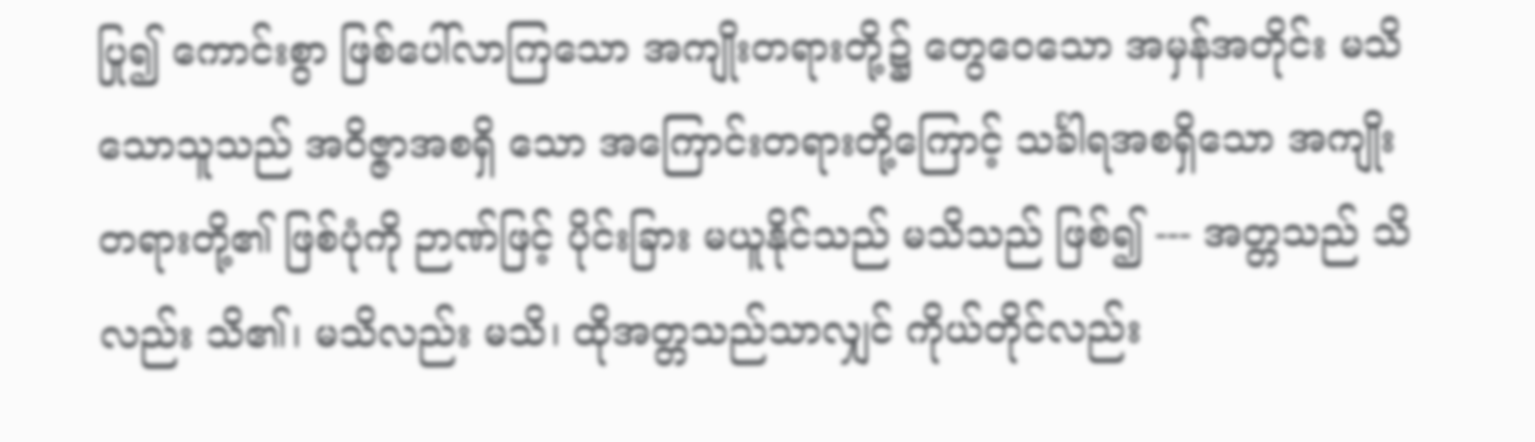ပြု၍ ကောင်းစွာ ဖြစ်ပေါ်လာကြသော အကျိုးတရားတို့၌ တွေဝေသော အမှန်အတိုင်း မသိသောသူသည် အဝိဇ္ဇာအစရှိ သော အကြောင်းတရားတို့ကြောင့် သင်္ခါရအစရှိသော အကျိုးတရားတို့၏ ဖြစ်ပုံကို ဉာဏ်ဖြင့် ပိုင်းခြား မယူနိုင်သည် မသိသည် ဖြစ်၍ --- အတ္တသည် သိလည်း သိ၏၊ မသိလည်း မသိ၊ ထိုအတ္တသည်သာလျှင် ကိုယ်တိုင်လည်း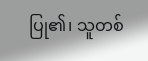ပြု၏၊ သူတစ်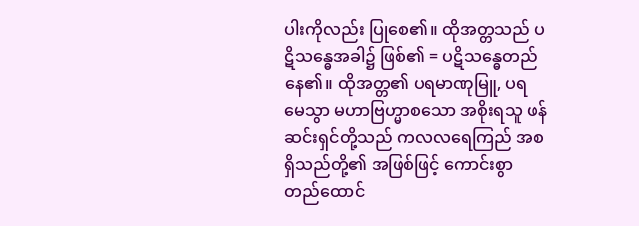ပါးကိုလည်း ပြုစေ၏။ ထိုအတ္တသည် ပဋိသန္ဓေအခါ၌ ဖြစ်၏ = ပဋိသန္ဓေတည်နေ၏။ ထိုအတ္တ၏ ပရမာဏုမြူ, ပရမေသွာ မဟာဗြဟ္မာစသော အစိုးရသူ ဖန်ဆင်းရှင်တို့သည် ကလလရေကြည် အစရှိသည်တို့၏ အဖြစ်ဖြင့် ကောင်းစွာတည်ထောင်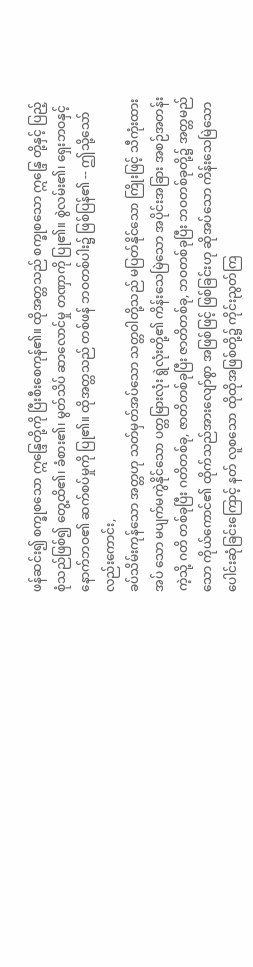ဖန်ဆင်း၍ စက္ခုစသော ဣန္ဒြေတို့ကို ပြီးစီးစေကုန်၏။ ထိုအတ္တသည် စက္ခုစသော ဣန္ဒြေ တို့နှင့် ပြည့်စုံသည်ဖြစ်၍ တွေ့ထိ၏၊ ခံစား၏၊ မွတ်သိပ် ဆာလောင်မှု တဏှာကို ပြု၏။ စွဲလမ်း၏၊ ရှေးဘဝနှင့် နောက်ဘဝ၏ ဆက်စပ်မှုကို ပြု၏။ ထိုအတ္တသည် တစ်ဖန် ဘဝတစ်ပါး၌ ဖြစ်ပြန်၏ -- ဤသို့သော်လည်းကောင်း,
ခပ်သိမ်းကုန်သော အတ္တဟု သတ်မှတ်အပ်သော သတ္တဝါတို့သည် မပြတ်နိုင်သော ကြိုးဖြင့် သီကုံးထားအပ် သော မပျက်မကွဲနိုင်သော ပတ္တမြားလုံး ရွဲလုံးတို့၏ ကိန်းသေမြဲသော အပိုင်းအခြား အစဉ်အတန်းကဲ့သို့ ဂတိ တစ်ခုပြီး ဂတိတစ်ခု, ဇာတိတစ်ခုပြီး ဇာတိတစ်ခု, ဘဝတစ်ခုပြီး ဘဝတစ်ခုတို့၌ အတ္တမည်သော ကိုယ်ကောင်၏ ထိုက်သည်အားလျော်စွာ အဖြစ်ဖြင့် ဖြစ်ခြင်းဟု ဆိုအပ်သော ကိန်းသေမြဲသော ပေါင်းဆုံခြင်းကြောင့် နတ် လူစသော ထိုထိုအဖြစ်တို့၌ ကိုင်းညွတ်ကြ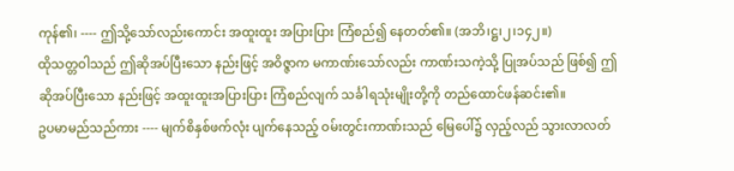ကုန်၏၊ ---- ဤသို့သော်လည်းကောင်း အထူးထူး အပြားပြား ကြံစည်၍ နေတတ်၏။ (အဘိ၊ဋ္ဌ၊၂၊၁၄၂။)
ထိုသတ္တဝါသည် ဤဆိုအပ်ပြီးသော နည်းဖြင့် အဝိဇ္ဇာက မကာဏ်းသော်လည်း ကာဏ်းသကဲ့သို့ ပြုအပ်သည် ဖြစ်၍ ဤဆိုအပ်ပြီးသော နည်းဖြင့် အထူးထူးအပြားပြား ကြံစည်လျက် သင်္ခါရသုံးမျိုးတို့ကို တည်ထောင်ဖန်ဆင်း၏။
ဥပမာမည်သည်ကား ---- မျက်စိနှစ်ဖက်လုံး ပျက်နေသည့် ဝမ်းတွင်းကာဏ်းသည် မြေပေါ်၌ လှည့်လည် သွားလာလတ်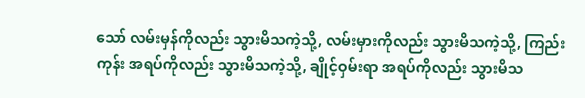သော် လမ်းမှန်ကိုလည်း သွားမိသကဲ့သို့, လမ်းမှားကိုလည်း သွားမိသကဲ့သို့, ကြည်းကုန်း အရပ်ကိုလည်း သွားမိသကဲ့သို့, ချိုင့်ဝှမ်းရာ အရပ်ကိုလည်း သွားမိသ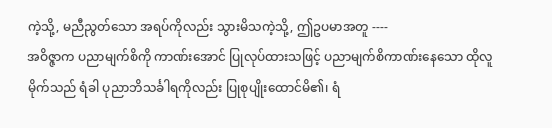ကဲ့သို့, မညီညွတ်သော အရပ်ကိုလည်း သွားမိသကဲ့သို့, ဤဥပမာအတူ ----
အဝိဇ္ဇာက ပညာမျက်စိကို ကာဏ်းအောင် ပြုလုပ်ထားသဖြင့် ပညာမျက်စိကာဏ်းနေသော ထိုလူမိုက်သည် ရံခါ ပုညာဘိသင်္ခါရကိုလည်း ပြုစုပျိုးထောင်မိ၏၊ ရံ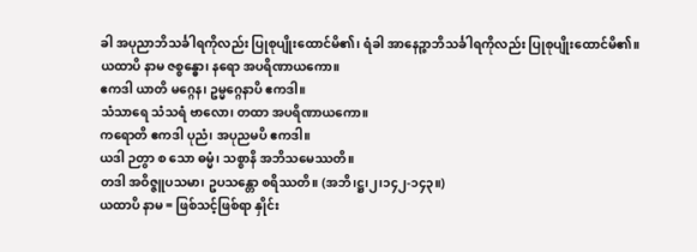ခါ အပုညာဘိသင်္ခါရကိုလည်း ပြုစုပျိုးထောင်မိ၏၊ ရံခါ အာနေဉ္ဇာဘိသင်္ခါရကိုလည်း ပြုစုပျိုးထောင်မိ၏။
ယထာပိ နာမ ဇစ္စန္ဓော၊ နရော အပရိဏာယကော။
ဧကဒါ ယာတိ မဂ္ဂေန၊ ဥမ္မဂ္ဂေနာပိ ဧကဒါ။
သံသာရေ သံသရံ ဗာလော၊ တထာ အပရိဏာယကော။
ကရောတိ ဧကဒါ ပုညံ၊ အပုညမပိ ဧကဒါ။
ယဒါ ဉတွာ စ သော ဓမ္မံ၊ သစ္စာနိ အဘိသမေဿတိ။
တဒါ အဝိဇ္ဇူပသမာ၊ ဥပသန္တော စရိဿတိ။ (အဘိ၊ဋ္ဌ၊၂၊၁၄၂-၁၄၃။)
ယထာပိ နာမ = ဖြစ်သင့်ဖြစ်ရာ နှိုင်း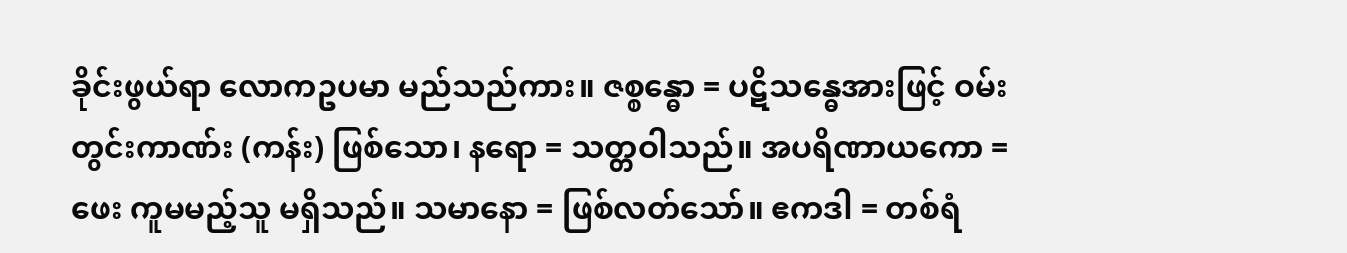ခိုင်းဖွယ်ရာ လောကဥပမာ မည်သည်ကား။ ဇစ္စန္ဓော = ပဋိသန္ဓေအားဖြင့် ဝမ်းတွင်းကာဏ်း (ကန်း) ဖြစ်သော၊ နရော = သတ္တဝါသည်။ အပရိဏာယကော = ဖေး ကူမမည့်သူ မရှိသည်။ သမာနော = ဖြစ်လတ်သော်။ ဧကဒါ = တစ်ရံ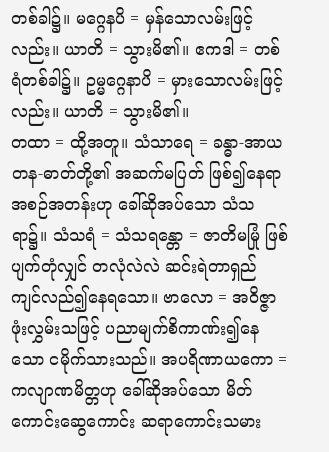တစ်ခါ၌။ မဂ္ဂေနပိ = မှန်သောလမ်းဖြင့်လည်း။ ယာတိ = သွားမိ၏။ ဧကဒါ = တစ်ရံတစ်ခါ၌။ ဥမ္မဂ္ဂေနာပိ = မှားသောလမ်းဖြင့်လည်း။ ယာတိ = သွားမိ၏။
တထာ = ထို့အတူ။ သံသာရေ = ခန္ဓာ-အာယတန-ဓာတ်တို့၏ အဆက်မပြတ် ဖြစ်၍နေရာ အစဉ်အတန်းဟု ခေါ်ဆိုအပ်သော သံသရာ၌။ သံသရံ = သံသရန္တော = ဇာတိမမြုံ ဖြစ်ပျက်တုံလျှင် တလုံလဲလဲ ဆင်းရဲတာရှည် ကျင်လည်၍နေရသော။ ဗာလော = အဝိဇ္ဇာဖုံးလွှမ်းသဖြင့် ပညာမျက်စိကာဏ်း၍နေသော ငမိုက်သားသည်။ အပရိဏာယကော = ကလျာဏမိတ္တဟု ခေါ်ဆိုအပ်သော မိတ်ကောင်းဆွေကောင်း ဆရာကောင်းသမား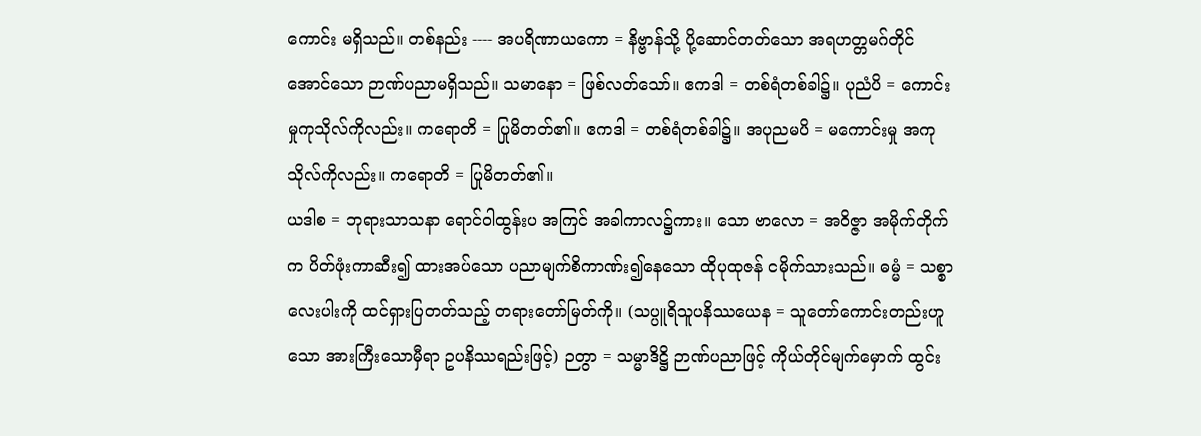ကောင်း မရှိသည်။ တစ်နည်း ---- အပရိဏာယကော = နိဗ္ဗာန်သို့ ပို့ဆောင်တတ်သော အရဟတ္တမဂ်တိုင်အောင်သော ဉာဏ်ပညာမရှိသည်။ သမာနော = ဖြစ်လတ်သော်။ ဧကဒါ = တစ်ရံတစ်ခါ၌။ ပုညံပိ = ကောင်းမှုကုသိုလ်ကိုလည်း။ ကရောတိ = ပြုမိတတ်၏။ ဧကဒါ = တစ်ရံတစ်ခါ၌။ အပုညမပိ = မကောင်းမှု အကုသိုလ်ကိုလည်း။ ကရောတိ = ပြုမိတတ်၏။
ယဒါစ = ဘုရားသာသနာ ရောင်ဝါထွန်းပ အကြင် အခါကာလ၌ကား။ သော ဗာလော = အဝိဇ္ဇာ အမိုက်တိုက်က ပိတ်ဖုံးကာဆီး၍ ထားအပ်သော ပညာမျက်စိကာဏ်း၍နေသော ထိုပုထုဇန် ငမိုက်သားသည်။ ဓမ္မံ = သစ္စာလေးပါးကို ထင်ရှားပြတတ်သည့် တရားတော်မြတ်ကို။ (သပ္ပူရိသူပနိဿယေန = သူတော်ကောင်းတည်းဟူသော အားကြီးသောမှီရာ ဥပနိဿရည်းဖြင့်) ဉတွာ = သမ္မာဒိဋ္ဌိ ဉာဏ်ပညာဖြင့် ကိုယ်တိုင်မျက်မှောက် ထွင်း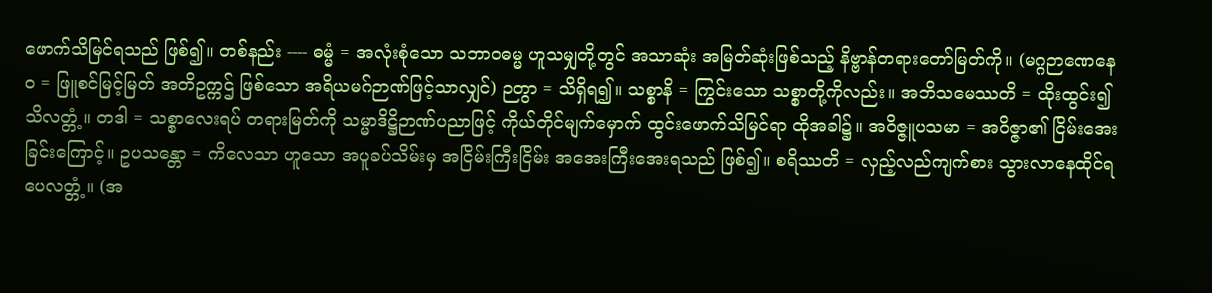ဖောက်သိမြင်ရသည် ဖြစ်၍။ တစ်နည်း ---- ဓမ္မံ = အလုံးစုံသော သဘာဝဓမ္မ ဟူသမျှတို့တွင် အသာဆုံး အမြတ်ဆုံးဖြစ်သည့် နိဗ္ဗာန်တရားတော်မြတ်ကို။ (မဂ္ဂဉာဏေနေဝ = ဖြူစင်မြင့်မြတ် အတိဥက္ကဌ် ဖြစ်သော အရိယမဂ်ဉာဏ်ဖြင့်သာလျှင်) ဉတွာ = သိရှိရ၍။ သစ္စာနိ = ကြွင်းသော သစ္စာတို့ကိုလည်း။ အဘိသမေဿတိ = ထိုးထွင်း၍ သိလတ္တံ့။ တဒါ = သစ္စာလေးရပ် တရားမြတ်ကို သမ္မာဒိဋ္ဌိဉာဏ်ပညာဖြင့် ကိုယ်တိုင်မျက်မှောက် ထွင်းဖောက်သိမြင်ရာ ထိုအခါ၌။ အဝိဇ္ဇူပသမာ = အဝိဇ္ဇာ၏ ငြိမ်းအေးခြင်းကြောင့်။ ဥပသန္တော = ကိလေသာ ဟူသော အပူခပ်သိမ်းမှ အငြိမ်းကြီးငြိမ်း အအေးကြီးအေးရသည် ဖြစ်၍။ စရိဿတိ = လှည့်လည်ကျက်စား သွားလာနေထိုင်ရပေလတ္တံ့။ (အ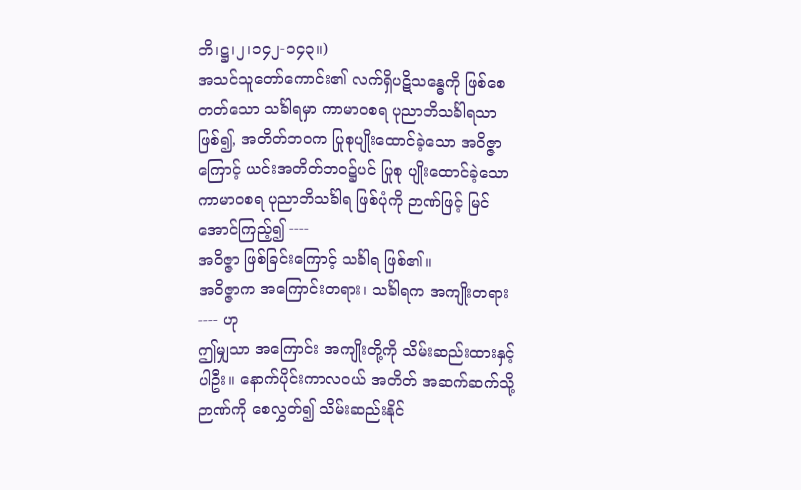ဘိ၊ဋ္ဌ၊၂၊၁၄၂-၁၄၃။)
အသင်သူတော်ကောင်း၏ လက်ရှိပဋိသန္ဓေကို ဖြစ်စေတတ်သော သင်္ခါရမှာ ကာမာဝစရ ပုညာဘိသင်္ခါရသာ ဖြစ်၍, အတိတ်ဘဝက ပြုစုပျိုးထောင်ခဲ့သော အဝိဇ္ဇာကြောင့် ယင်းအတိတ်ဘဝ၌ပင် ပြုစု ပျိုးထောင်ခဲ့သော ကာမာဝစရ ပုညာဘိသင်္ခါရ ဖြစ်ပုံကို ဉာဏ်ဖြင့် မြင်အောင်ကြည့်၍ ----
အဝိဇ္ဇာ ဖြစ်ခြင်းကြောင့် သင်္ခါရ ဖြစ်၏။
အဝိဇ္ဇာက အကြောင်းတရား၊ သင်္ခါရက အကျိုးတရား ---- ဟု
ဤမျှသာ အကြောင်း အကျိုးတို့ကို သိမ်းဆည်းထားနှင့်ပါဦး။ နောက်ပိုင်းကာလဝယ် အတိတ် အဆက်ဆက်သို့ ဉာဏ်ကို စေလွှတ်၍ သိမ်းဆည်းနိုင်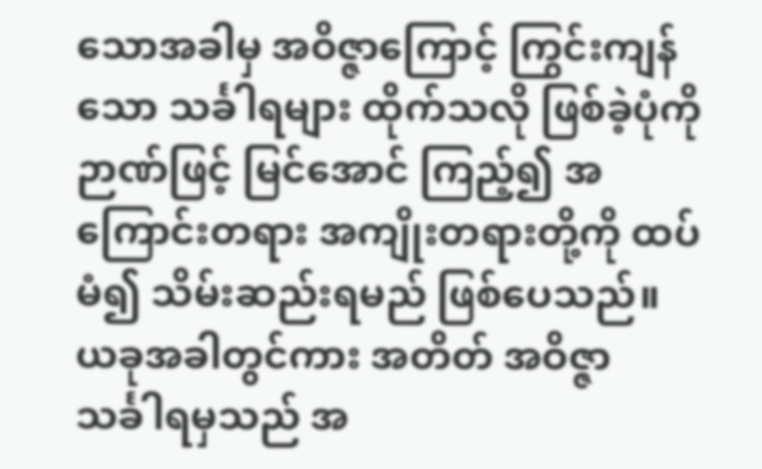သောအခါမှ အဝိဇ္ဇာကြောင့် ကြွင်းကျန်သော သင်္ခါရများ ထိုက်သလို ဖြစ်ခဲ့ပုံကို ဉာဏ်ဖြင့် မြင်အောင် ကြည့်၍ အကြောင်းတရား အကျိုးတရားတို့ကို ထပ်မံ၍ သိမ်းဆည်းရမည် ဖြစ်ပေသည်။ ယခုအခါတွင်ကား အတိတ် အဝိဇ္ဇာ သင်္ခါရမှသည် အ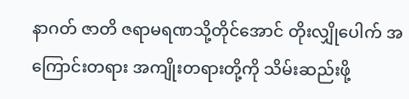နာဂတ် ဇာတိ ဇရာမရဏသို့တိုင်အောင် တိုးလျှိုပေါက် အကြောင်းတရား အကျိုးတရားတို့ကို သိမ်းဆည်းဖို့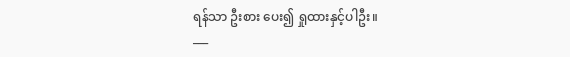ရန်သာ ဦးစား ပေး၍ ရှုထားနှင့်ပါဦး။
___